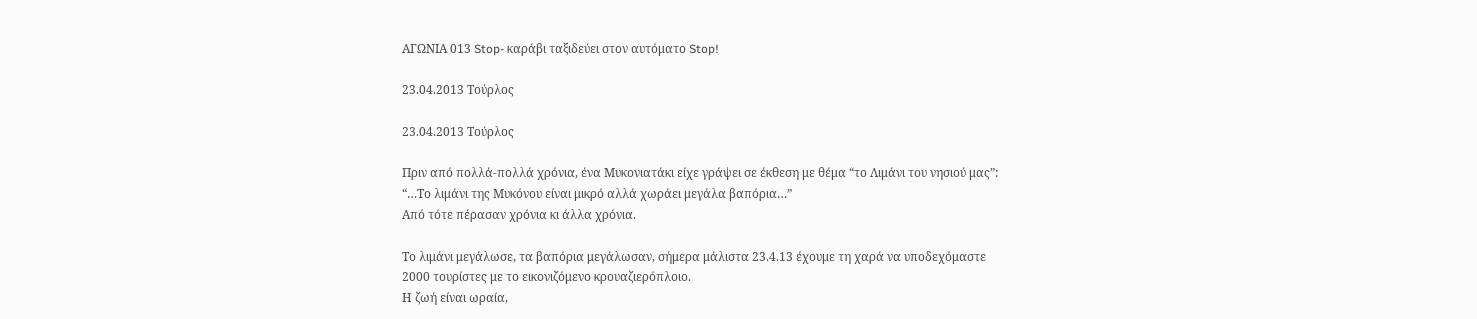ΑΓΩΝΙΑ 013 Stop- καράβι ταξιδεύει στον αυτόματο Stop!

23.04.2013 Τούρλος

23.04.2013 Τούρλος

Πριν από πολλά-πολλά χρόνια, ένα Μυκονιατάκι είχε γράψει σε έκθεση με θέμα “το Λιμάνι του νησιού μας”:
“…Το λιμάνι της Μυκόνου είναι μικρό αλλά χωράει μεγάλα βαπόρια…”
Από τότε πέρασαν χρόνια κι άλλα χρόνια.

Το λιμάνι μεγάλωσε, τα βαπόρια μεγάλωσαν, σήμερα μάλιστα 23.4.13 έχουμε τη χαρά να υποδεχόμαστε 2000 τουρίστες με το εικονιζόμενο κρουαζιερόπλοιο.
Η ζωή είναι ωραία,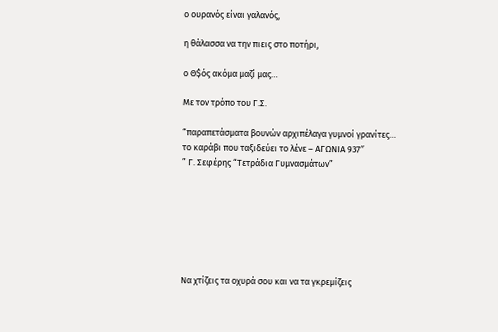ο ουρανός είναι γαλανός,

η θάλασσα να την πιεις στο ποτήρι,

ο Θ$ός ακόμα μαζί μας…

Με τον τρόπο του Γ.Σ.

“παραπετάσματα βουνών αρχιπέλαγα γυμνοί γρανίτες…
το καράβι που ταξιδεύει το λένε – ΑΓΩΝΙΑ 937″
” Γ. Σεφέρης “Τετράδια Γυμνασμάτων”







Να χτίζεις τα οχυρά σου και να τα γκρεμίζεις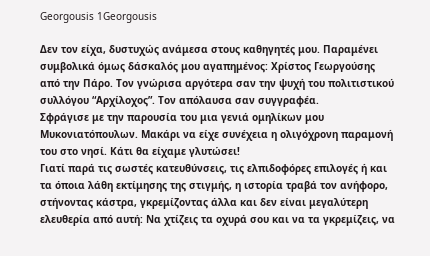Georgousis 1Georgousis

Δεν τον είχα, δυστυχώς ανάμεσα στους καθηγητές μου. Παραμένει συμβολικά όμως δάσκαλός μου αγαπημένος: Χρίστος Γεωργούσης από την Πάρο. Τον γνώρισα αργότερα σαν την ψυχή του πολιτιστικού συλλόγου “Αρχίλοχος”. Τον απόλαυσα σαν συγγραφέα.
Σφράγισε με την παρουσία του μια γενιά ομηλίκων μου Μυκονιατόπουλων. Μακάρι να είχε συνέχεια η ολιγόχρονη παραμονή του στο νησί. Κάτι θα είχαμε γλυτώσει!
Γιατί παρά τις σωστές κατευθύνσεις, τις ελπιδοφόρες επιλογές ή και τα όποια λάθη εκτίμησης της στιγμής, η ιστορία τραβά τον ανήφορο, στήνοντας κάστρα, γκρεμίζοντας άλλα και δεν είναι μεγαλύτερη ελευθερία από αυτή: Να χτίζεις τα οχυρά σου και να τα γκρεμίζεις, να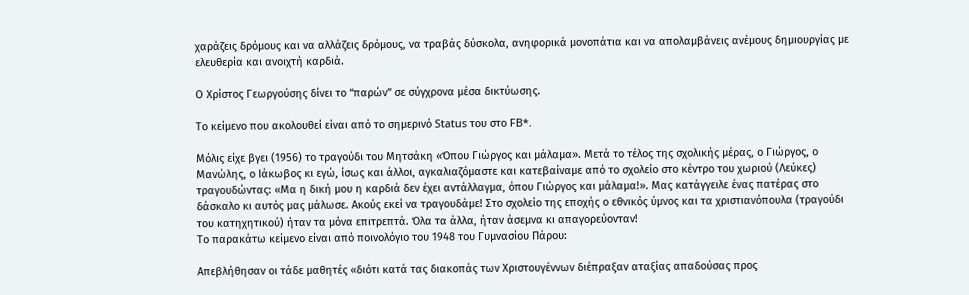χαράζεις δρόμους και να αλλάζεις δρόμους, να τραβάς δύσκολα, ανηφορικά μονοπάτια και να απολαμβάνεις ανέμους δημιουργίας με ελευθερία και ανοιχτή καρδιά.

Ο Χρίστος Γεωργούσης δίνει το “παρών” σε σύγχρονα μέσα δικτύωσης.

Το κείμενο που ακολουθεί είναι από το σημερινό Status του στο FB*.

Μόλις είχε βγει (1956) το τραγούδι του Μητσάκη «Όπου Γιώργος και μάλαμα». Μετά το τέλος της σχολικής μέρας, ο Γιώργος, ο Μανώλης, ο Ιάκωβος κι εγώ, ίσως και άλλοι, αγκαλιαζόμαστε και κατεβαίναμε από το σχολείο στο κέντρο του χωριού (Λεύκες) τραγουδώντας: «Μα η δική μου η καρδιά δεν έχει αντάλλαγμα, όπου Γιώργος και μάλαμα!». Μας κατάγγειλε ένας πατέρας στο δάσκαλο κι αυτός μας μάλωσε. Ακούς εκεί να τραγουδάμε! Στο σχολείο της εποχής ο εθνικός ύμνος και τα χριστιανόπουλα (τραγούδι του κατηχητικού) ήταν τα μόνα επιτρεπτά. Όλα τα άλλα, ήταν άσεμνα κι απαγορεύονταν!
Το παρακάτω κείμενο είναι από ποινολόγιο του 1948 του Γυμνασίου Πάρου:

Απεβλήθησαν οι τάδε μαθητές «διότι κατά τας διακοπάς των Χριστουγέννων διέπραξαν αταξίας απαδούσας προς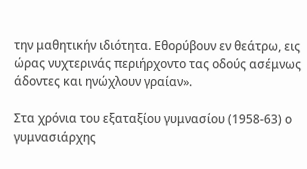την μαθητικήν ιδιότητα. Εθορύβουν εν θεάτρω, εις ώρας νυχτερινάς περιήρχοντο τας οδούς ασέμνως άδοντες και ηνώχλουν γραίαν».

Στα χρόνια του εξαταξίου γυμνασίου (1958-63) ο γυμνασιάρχης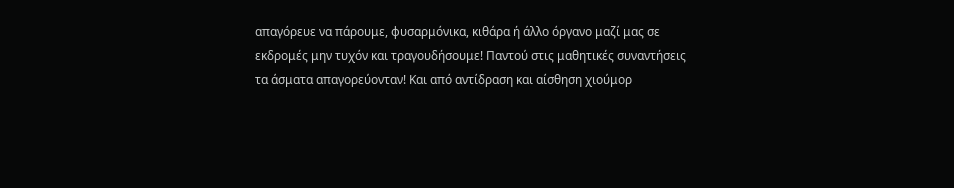απαγόρευε να πάρουμε, φυσαρμόνικα, κιθάρα ή άλλο όργανο μαζί μας σε εκδρομές μην τυχόν και τραγουδήσουμε! Παντού στις μαθητικές συναντήσεις τα άσματα απαγορεύονταν! Και από αντίδραση και αίσθηση χιούμορ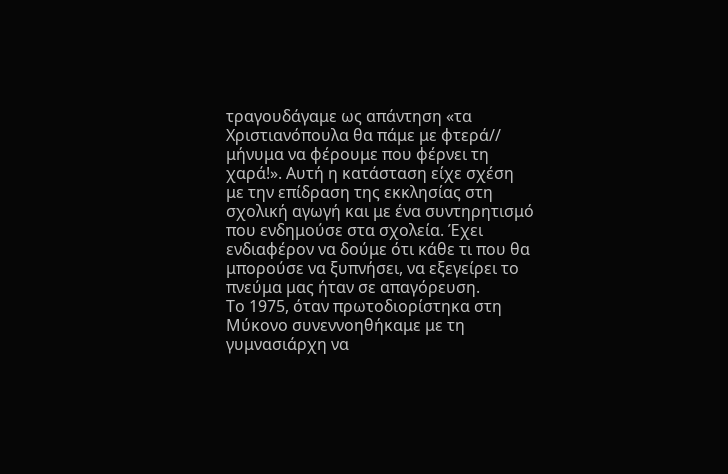τραγουδάγαμε ως απάντηση «τα Χριστιανόπουλα θα πάμε με φτερά// μήνυμα να φέρουμε που φέρνει τη χαρά!». Αυτή η κατάσταση είχε σχέση με την επίδραση της εκκλησίας στη σχολική αγωγή και με ένα συντηρητισμό που ενδημούσε στα σχολεία. Έχει ενδιαφέρον να δούμε ότι κάθε τι που θα μπορούσε να ξυπνήσει, να εξεγείρει το πνεύμα μας ήταν σε απαγόρευση.
Το 1975, όταν πρωτοδιορίστηκα στη Μύκονο συνεννοηθήκαμε με τη γυμνασιάρχη να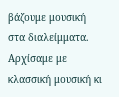βάζουμε μουσική στα διαλείμματα. Αρχίσαμε με κλασσική μουσική κι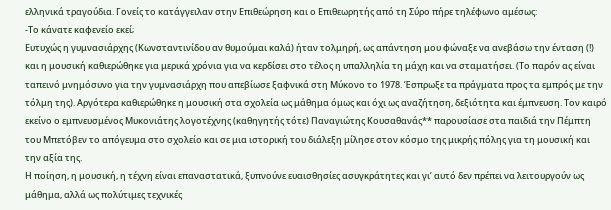ελληνικά τραγούδια. Γονείς το κατάγγειλαν στην Επιθεώρηση και ο Επιθεωρητής από τη Σύρο πήρε τηλέφωνο αμέσως:
-Το κάνατε καφενείο εκεί;
Ευτυχώς η γυμνασιάρχης (Κωνσταντινίδου αν θυμούμαι καλά) ήταν τολμηρή, ως απάντηση μου φώναξε να ανεβάσω την ένταση (!) και η μουσική καθιερώθηκε για μερικά χρόνια για να κερδίσει στο τέλος η υπαλληλία τη μάχη και να σταματήσει. (Το παρόν ας είναι ταπεινό μνημόσυνο για την γυμνασιάρχη που απεβίωσε ξαφνικά στη Μύκονο το 1978. Έσπρωξε τα πράγματα προς τα εμπρός με την τόλμη της). Αργότερα καθιερώθηκε η μουσική στα σχολεία ως μάθημα όμως και όχι ως αναζήτηση, δεξιότητα και έμπνευση. Τον καιρό εκείνο ο εμπνευσμένος Μυκονιάτης λογοτέχνης (καθηγητής τότε) Παναγιώτης Κουσαθανάς** παρουσίασε στα παιδιά την Πέμπτη του Μπετόβεν το απόγευμα στο σχολείο και σε μια ιστορική του διάλεξη μίλησε στον κόσμο της μικρής πόλης για τη μουσική και την αξία της.
Η ποίηση, η μουσική, η τέχνη είναι επαναστατικά, ξυπνούνε ευαισθησίες ασυγκράτητες και γι’ αυτό δεν πρέπει να λειτουργούν ως μάθημα, αλλά ως πολύτιμες τεχνικές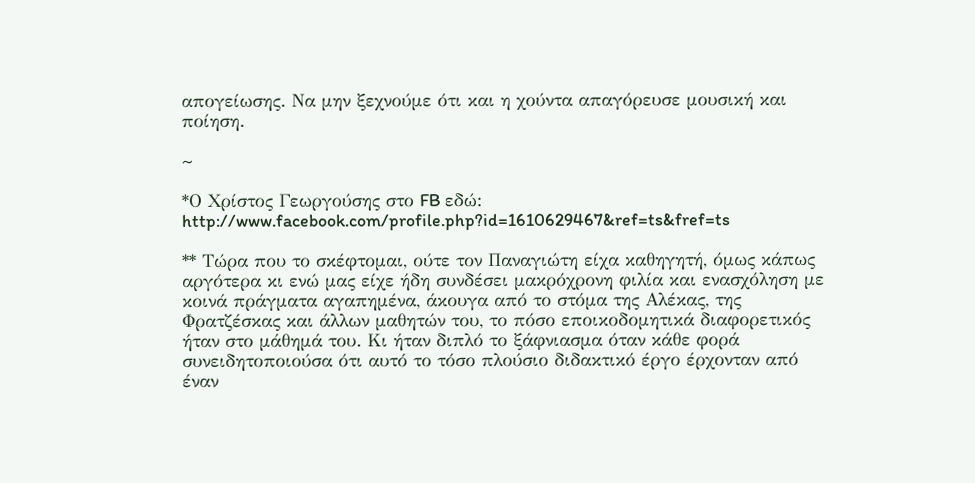απογείωσης. Να μην ξεχνούμε ότι και η χούντα απαγόρευσε μουσική και ποίηση.

~

*Ο Χρίστος Γεωργούσης στο FB εδώ: http://www.facebook.com/profile.php?id=1610629467&ref=ts&fref=ts

** Τώρα που το σκέφτομαι, ούτε τον Παναγιώτη είχα καθηγητή, όμως κάπως αργότερα κι ενώ μας είχε ήδη συνδέσει μακρόχρονη φιλία και ενασχόληση με κοινά πράγματα αγαπημένα, άκουγα από το στόμα της Αλέκας, της Φρατζέσκας και άλλων μαθητών του, το πόσο εποικοδομητικά διαφορετικός ήταν στο μάθημά του. Κι ήταν διπλό το ξάφνιασμα όταν κάθε φορά συνειδητοποιούσα ότι αυτό το τόσο πλούσιο διδακτικό έργο έρχονταν από έναν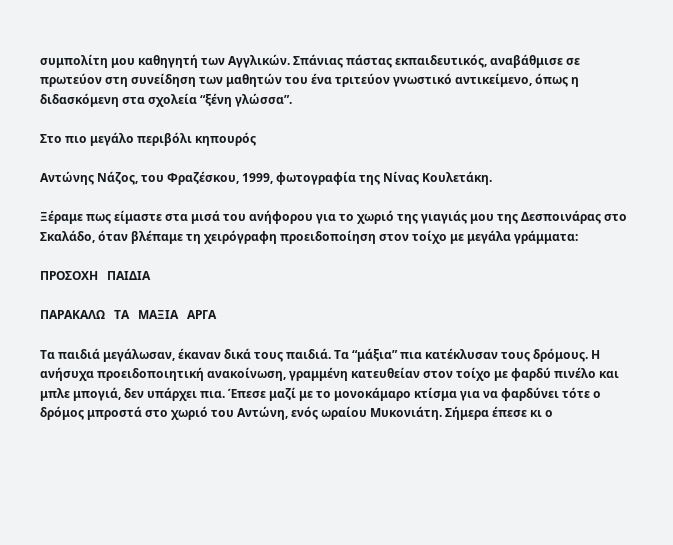συμπολίτη μου καθηγητή των Αγγλικών. Σπάνιας πάστας εκπαιδευτικός, αναβάθμισε σε πρωτεύον στη συνείδηση των μαθητών του ένα τριτεύον γνωστικό αντικείμενο, όπως η διδασκόμενη στα σχολεία “ξένη γλώσσα”.

Στο πιο μεγάλο περιβόλι κηπουρός

Αντώνης Νάζος, του Φραζέσκου, 1999, φωτογραφία της Νίνας Κουλετάκη.

Ξέραμε πως είμαστε στα μισά του ανήφορου για το χωριό της γιαγιάς μου της Δεσποινάρας στο Σκαλάδο, όταν βλέπαμε τη χειρόγραφη προειδοποίηση στον τοίχο με μεγάλα γράμματα:

ΠΡΟΣΟΧΗ   ΠΑΙΔΙΑ

ΠΑΡΑΚΑΛΩ   ΤΑ   ΜΑΞΙΑ   ΑΡΓΑ

Τα παιδιά μεγάλωσαν, έκαναν δικά τους παιδιά. Τα “μάξια” πια κατέκλυσαν τους δρόμους. Η ανήσυχα προειδοποιητική ανακοίνωση, γραμμένη κατευθείαν στον τοίχο με φαρδύ πινέλο και μπλε μπογιά, δεν υπάρχει πια. Έπεσε μαζί με το μονοκάμαρο κτίσμα για να φαρδύνει τότε ο δρόμος μπροστά στο χωριό του Αντώνη, ενός ωραίου Μυκονιάτη. Σήμερα έπεσε κι ο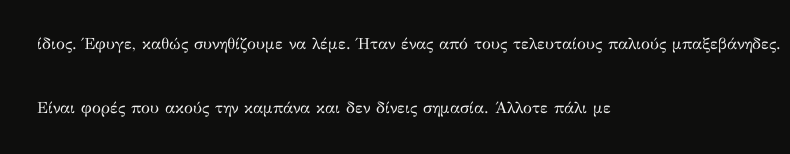ίδιος. Έφυγε, καθώς συνηθίζουμε να λέμε. Ήταν ένας από τους τελευταίους παλιούς μπαξεβάνηδες.

Είναι φορές που ακούς την καμπάνα και δεν δίνεις σημασία. Άλλοτε πάλι με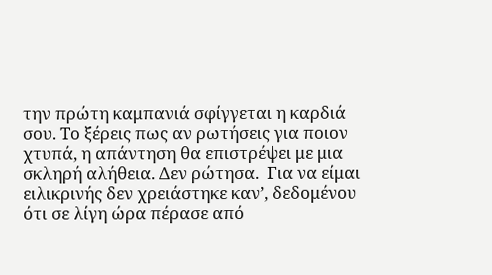την πρώτη καμπανιά σφίγγεται η καρδιά σου. Το ξέρεις πως αν ρωτήσεις για ποιον χτυπά, η απάντηση θα επιστρέψει με μια σκληρή αλήθεια. Δεν ρώτησα.  Για να είμαι ειλικρινής δεν χρειάστηκε καν’, δεδομένου ότι σε λίγη ώρα πέρασε από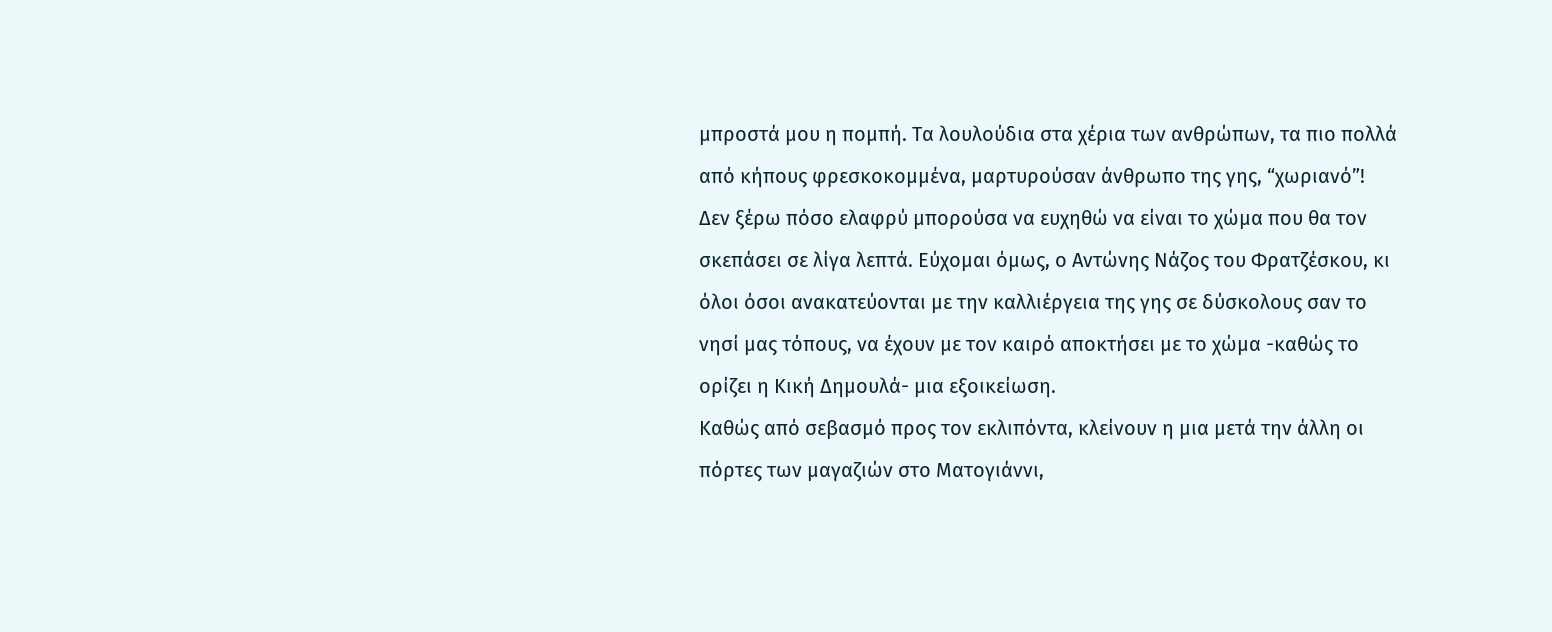μπροστά μου η πομπή. Τα λουλούδια στα χέρια των ανθρώπων, τα πιο πολλά από κήπους φρεσκοκομμένα, μαρτυρούσαν άνθρωπο της γης, “χωριανό”!
Δεν ξέρω πόσο ελαφρύ μπορούσα να ευχηθώ να είναι το χώμα που θα τον σκεπάσει σε λίγα λεπτά. Εύχομαι όμως, ο Αντώνης Νάζος του Φρατζέσκου, κι όλοι όσοι ανακατεύονται με την καλλιέργεια της γης σε δύσκολους σαν το νησί μας τόπους, να έχουν με τον καιρό αποκτήσει με το χώμα -καθώς το ορίζει η Κική Δημουλά- μια εξοικείωση.
Καθώς από σεβασμό προς τον εκλιπόντα, κλείνουν η μια μετά την άλλη οι πόρτες των μαγαζιών στο Ματογιάννι,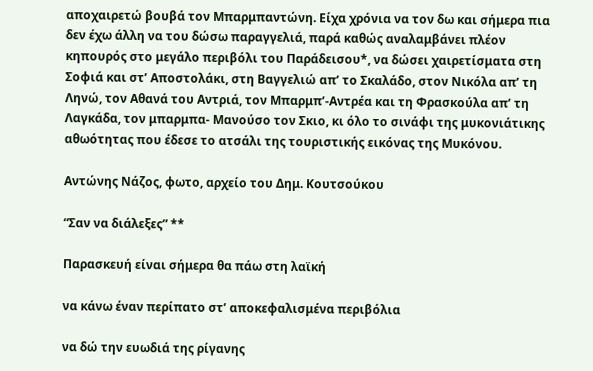αποχαιρετώ βουβά τον Μπαρμπαντώνη. Είχα χρόνια να τον δω και σήμερα πια δεν έχω άλλη να του δώσω παραγγελιά, παρά καθώς αναλαμβάνει πλέον κηπουρός στο μεγάλο περιβόλι του Παράδεισου*, να δώσει χαιρετίσματα στη Σοφιά και στ’ Αποστολάκι, στη Βαγγελιώ απ’ το Σκαλάδο, στον Νικόλα απ’ τη Ληνώ, τον Αθανά του Αντριά, τον Μπαρμπ’-Αντρέα και τη Φρασκούλα απ’ τη Λαγκάδα, τον μπαρμπα- Μανούσο τον Σκιο, κι όλο το σινάφι της μυκονιάτικης αθωότητας που έδεσε το ατσάλι της τουριστικής εικόνας της Μυκόνου.

Αντώνης Νάζος, φωτο, αρχείο του Δημ. Κουτσούκου

“Σαν να διάλεξες” **

Παρασκευή είναι σήμερα θα πάω στη λαϊκή

να κάνω έναν περίπατο στ’ αποκεφαλισμένα περιβόλια

να δώ την ευωδιά της ρίγανης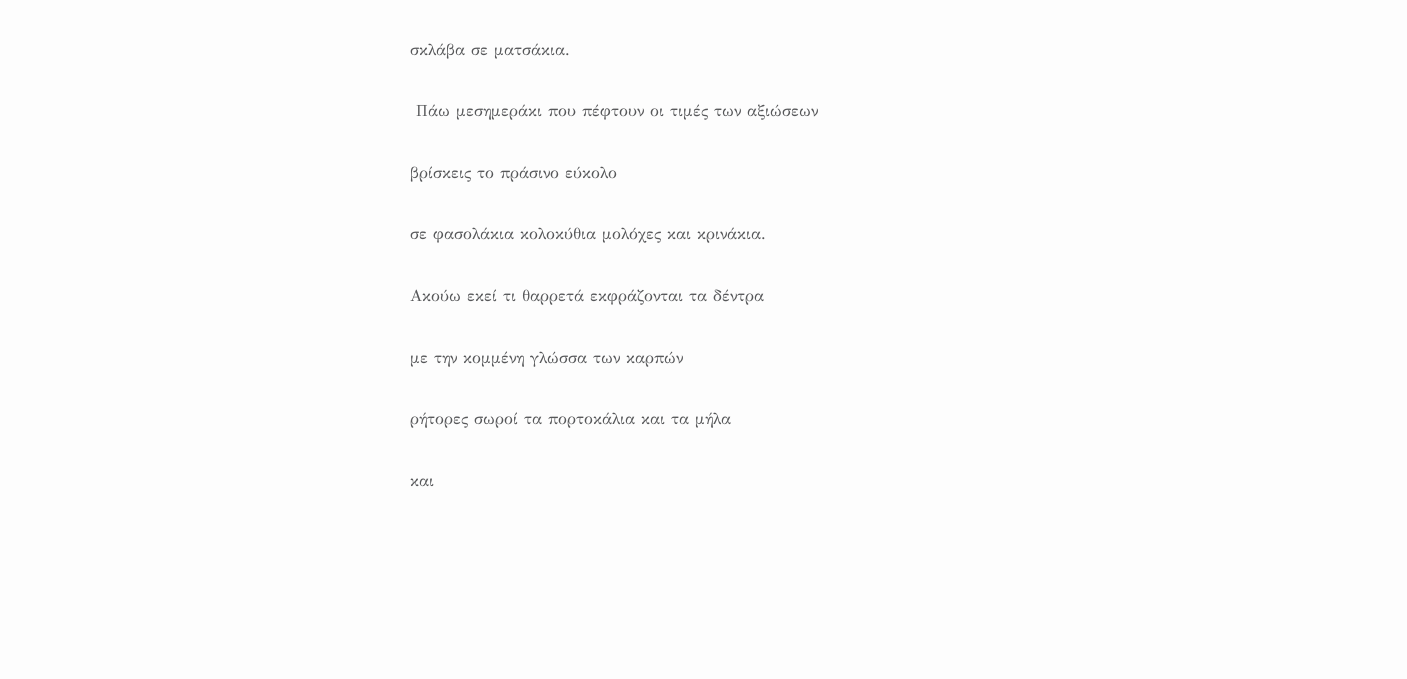σκλάβα σε ματσάκια.

 Πάω μεσημεράκι που πέφτουν οι τιμές των αξιώσεων

βρίσκεις το πράσινο εύκολο

σε φασολάκια κολοκύθια μολόχες και κρινάκια.

Aκούω εκεί τι θαρρετά εκφράζονται τα δέντρα

με την κομμένη γλώσσα των καρπών

ρήτορες σωροί τα πορτοκάλια και τα μήλα

και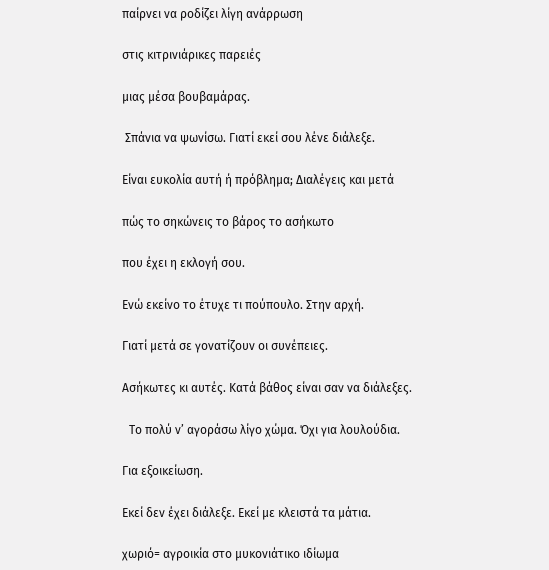παίρνει να ροδίζει λίγη ανάρρωση

στις κιτρινιάρικες παρειές

μιας μέσα βουβαμάρας.

 Σπάνια να ψωνίσω. Γιατί εκεί σου λένε διάλεξε.

Eίναι ευκολία αυτή ή πρόβλημα; Διαλέγεις και μετά

πώς το σηκώνεις το βάρος το ασήκωτο

που έχει η εκλογή σου.

Eνώ εκείνο το έτυχε τι πούπουλο. Στην αρχή.

Γιατί μετά σε γονατίζουν οι συνέπειες.

Aσήκωτες κι αυτές. Kατά βάθος είναι σαν να διάλεξες.

 Tο πολύ ν’ αγοράσω λίγο χώμα. Όχι για λουλούδια.

Για εξοικείωση.

Eκεί δεν έχει διάλεξε. Eκεί με κλειστά τα μάτια.

χωριό= αγροικία στο μυκονιάτικο ιδίωμα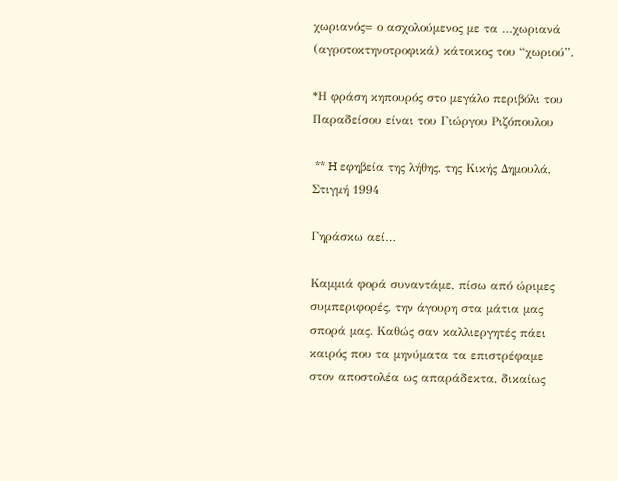χωριανός= ο ασχολούμενος με τα …χωριανά (αγροτοκτηνοτροφικά) κάτοικος του “χωριού”.

*Η φράση κηπουρός στο μεγάλο περιβόλι του Παραδείσου είναι του Γιώργου Ριζόπουλου

 ** H εφηβεία της λήθης, της Κικής Δημουλά, Στιγμή 1994

Γηράσκω αεί…

Καμμιά φορά συναντάμε, πίσω από ώριμες συμπεριφορές, την άγουρη στα μάτια μας σπορά μας. Καθώς σαν καλλιεργητές πάει καιρός που τα μηνύματα τα επιστρέφαμε στον αποστολέα ως απαράδεκτα, δικαίως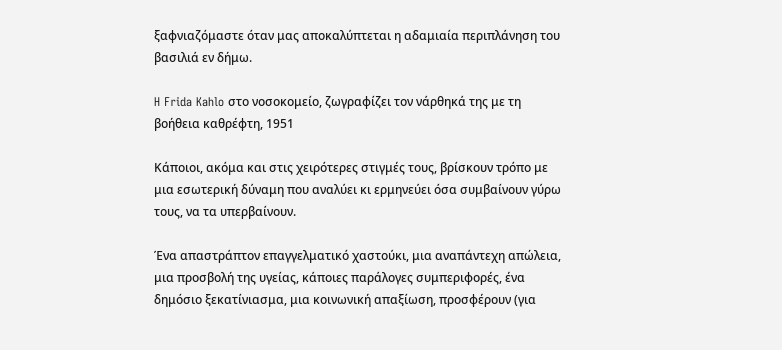ξαφνιαζόμαστε όταν μας αποκαλύπτεται η αδαμιαία περιπλάνηση του βασιλιά εν δήμω.

H Frida Kahlo στο νοσοκομείο, ζωγραφίζει τον νάρθηκά της με τη βοήθεια καθρέφτη, 1951

Κάποιοι, ακόμα και στις χειρότερες στιγμές τους, βρίσκουν τρόπο με μια εσωτερική δύναμη που αναλύει κι ερμηνεύει όσα συμβαίνουν γύρω τους, να τα υπερβαίνουν.

Ένα απαστράπτον επαγγελματικό χαστούκι, μια αναπάντεχη απώλεια, μια προσβολή της υγείας, κάποιες παράλογες συμπεριφορές, ένα δημόσιο ξεκατίνιασμα, μια κοινωνική απαξίωση, προσφέρουν (για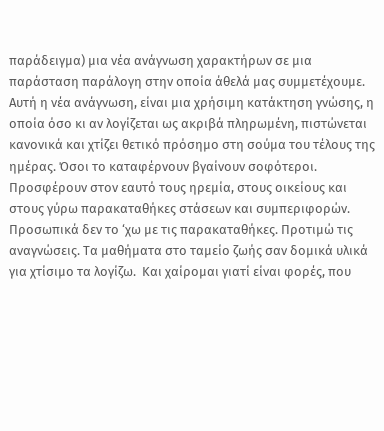παράδειγμα) μια νέα ανάγνωση χαρακτήρων σε μια παράσταση παράλογη στην οποία άθελά μας συμμετέχουμε.
Αυτή η νέα ανάγνωση, είναι μια χρήσιμη κατάκτηση γνώσης, η οποία όσο κι αν λογίζεται ως ακριβά πληρωμένη, πιστώνεται κανονικά και χτίζει θετικό πρόσημο στη σούμα του τέλους της ημέρας. Όσοι το καταφέρνουν βγαίνουν σοφότεροι. Προσφέρουν στον εαυτό τους ηρεμία, στους οικείους και στους γύρω παρακαταθήκες στάσεων και συμπεριφορών.
Προσωπικά δεν το ‘χω με τις παρακαταθήκες. Προτιμώ τις αναγνώσεις. Τα μαθήματα στο ταμείο ζωής σαν δομικά υλικά για χτίσιμο τα λογίζω.  Και χαίρομαι γιατί είναι φορές, που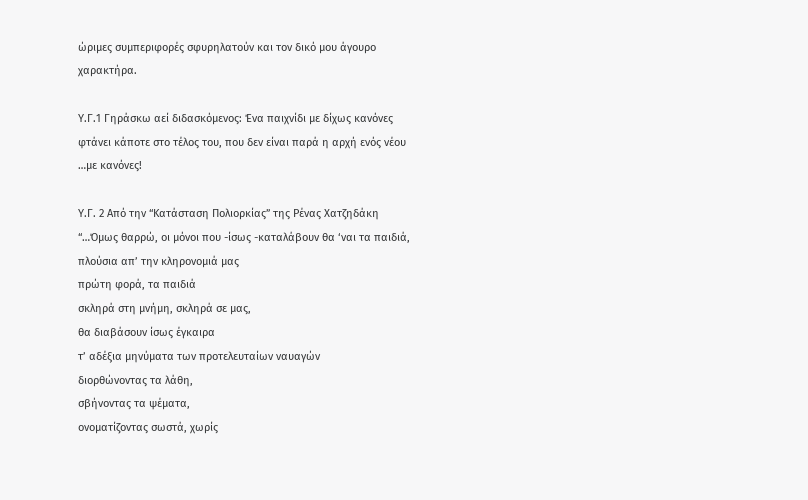ώριμες συμπεριφορές σφυρηλατούν και τον δικό μου άγουρο χαρακτήρα.

Υ.Γ.1 Γηράσκω αεί διδασκόμενος: Ένα παιχνίδι με δίχως κανόνες φτάνει κάποτε στο τέλος του, που δεν είναι παρά η αρχή ενός νέου …με κανόνες!

Υ.Γ. 2 Από την “Κατάσταση Πολιορκίας” της Ρένας Χατζηδάκη
“…Όμως θαρρώ, οι μόνοι που -ίσως -καταλάβουν θα ‘ναι τα παιδιά,
πλούσια απ’ την κληρονομιά μας
πρώτη φορά, τα παιδιά
σκληρά στη μνήμη, σκληρά σε μας,
θα διαβάσουν ίσως έγκαιρα
τ’ αδέξια μηνύματα των προτελευταίων ναυαγών
διορθώνοντας τα λάθη,
σβήνοντας τα ψέματα,
ονοματίζοντας σωστά, χωρίς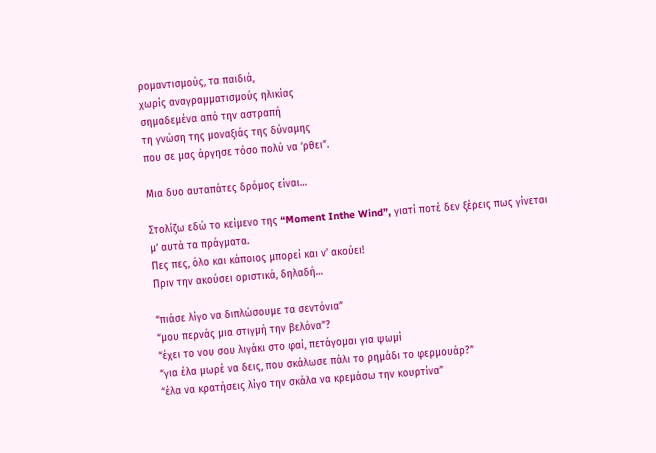ρομαντισμούς, τα παιδιά,
χωρίς αναγραμματισμούς ηλικίας
σημαδεμένα από την αστραπή
τη γνώση της μοναξιάς της δύναμης
που σε μας άργησε τόσο πολύ να ‘ρθει”.

Μια δυο αυταπάτες δρόμος είναι…

Στολίζω εδώ το κείμενο της “Moment Inthe Wind”, γιατί ποτέ δεν ξέρεις πως γίνεται μ’ αυτά τα πράγματα.
Πες πες, όλο και κάποιος μπορεί και ν’ ακούει!
Πριν την ακούσει οριστικά, δηλαδή…

“πιάσε λίγο να διπλώσουμε τα σεντόνια”
“μου περνάς μια στιγμή την βελόνα”?
“έχει το νου σου λιγάκι στο φαί, πετάγομαι για ψωμί
“για έλα μωρέ να δεις, που σκάλωσε πάλι το ρημάδι το φερμουάρ?”
“έλα να κρατήσεις λίγο την σκάλα να κρεμάσω την κουρτίνα”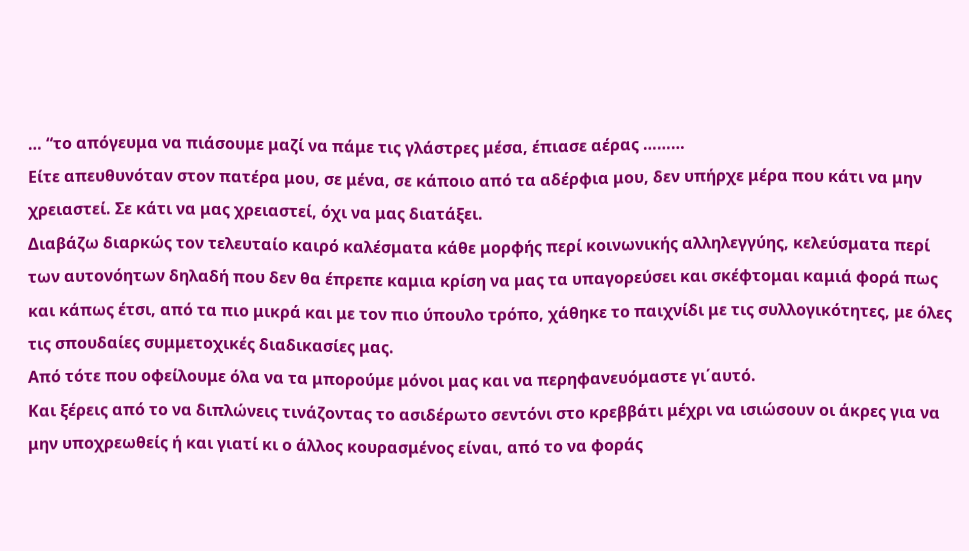… “το απόγευμα να πιάσουμε μαζί να πάμε τις γλάστρες μέσα, έπιασε αέρας ………
Είτε απευθυνόταν στον πατέρα μου, σε μένα, σε κάποιο από τα αδέρφια μου, δεν υπήρχε μέρα που κάτι να μην χρειαστεί. Σε κάτι να μας χρειαστεί, όχι να μας διατάξει.
Διαβάζω διαρκώς τον τελευταίο καιρό καλέσματα κάθε μορφής περί κοινωνικής αλληλεγγύης, κελεύσματα περί των αυτονόητων δηλαδή που δεν θα έπρεπε καμια κρίση να μας τα υπαγορεύσει και σκέφτομαι καμιά φορά πως και κάπως έτσι, από τα πιο μικρά και με τον πιο ύπουλο τρόπο, χάθηκε το παιχνίδι με τις συλλογικότητες, με όλες τις σπουδαίες συμμετοχικές διαδικασίες μας.
Από τότε που οφείλουμε όλα να τα μπορούμε μόνοι μας και να περηφανευόμαστε γι΄αυτό.
Και ξέρεις από το να διπλώνεις τινάζοντας το ασιδέρωτο σεντόνι στο κρεββάτι μέχρι να ισιώσουν οι άκρες για να μην υποχρεωθείς ή και γιατί κι ο άλλος κουρασμένος είναι, από το να φοράς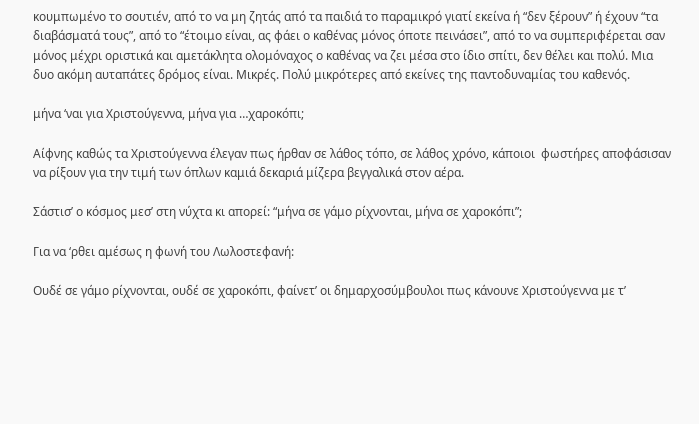κουμπωμένο το σουτιέν, από το να μη ζητάς από τα παιδιά το παραμικρό γιατί εκείνα ή “δεν ξέρουν” ή έχουν “τα διαβάσματά τους”, από το “έτοιμο είναι, ας φάει ο καθένας μόνος όποτε πεινάσει”, από το να συμπεριφέρεται σαν μόνος μέχρι οριστικά και αμετάκλητα ολομόναχος ο καθένας να ζει μέσα στο ίδιο σπίτι, δεν θέλει και πολύ. Μια δυο ακόμη αυταπάτες δρόμος είναι. Μικρές. Πολύ μικρότερες από εκείνες της παντοδυναμίας του καθενός.

μήνα ‘ναι για Χριστούγεννα, μήνα για …χαροκόπι;

Αίφνης καθώς τα Χριστούγεννα έλεγαν πως ήρθαν σε λάθος τόπο, σε λάθος χρόνο, κάποιοι  φωστήρες αποφάσισαν να ρίξουν για την τιμή των όπλων καμιά δεκαριά μίζερα βεγγαλικά στον αέρα.

Σάστισ’ ο κόσμος μεσ’ στη νύχτα κι απορεί: “μήνα σε γάμο ρίχνονται, μήνα σε χαροκόπι”;

Για να ‘ρθει αμέσως η φωνή του Λωλοστεφανή:

Ουδέ σε γάμο ρίχνονται, ουδέ σε χαροκόπι, φαίνετ’ οι δημαρχοσύμβουλοι πως κάνουνε Χριστούγεννα με τ’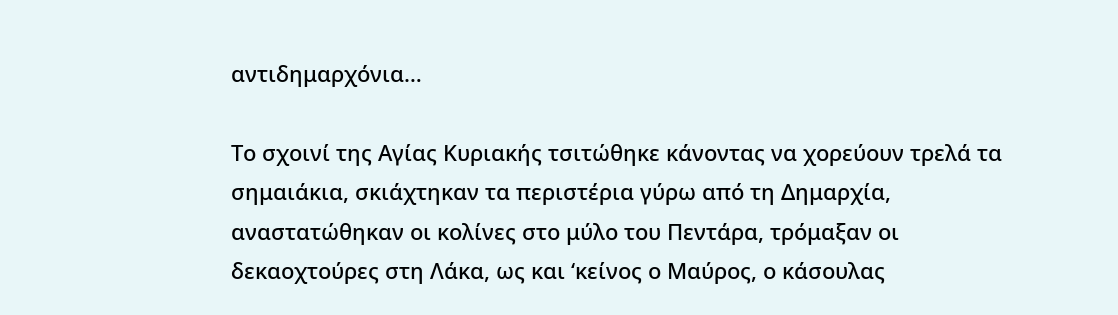αντιδημαρχόνια…

Το σχοινί της Αγίας Κυριακής τσιτώθηκε κάνοντας να χορεύουν τρελά τα σημαιάκια, σκιάχτηκαν τα περιστέρια γύρω από τη Δημαρχία, αναστατώθηκαν οι κολίνες στο μύλο του Πεντάρα, τρόμαξαν οι δεκαοχτούρες στη Λάκα, ως και ‘κείνος ο Μαύρος, ο κάσουλας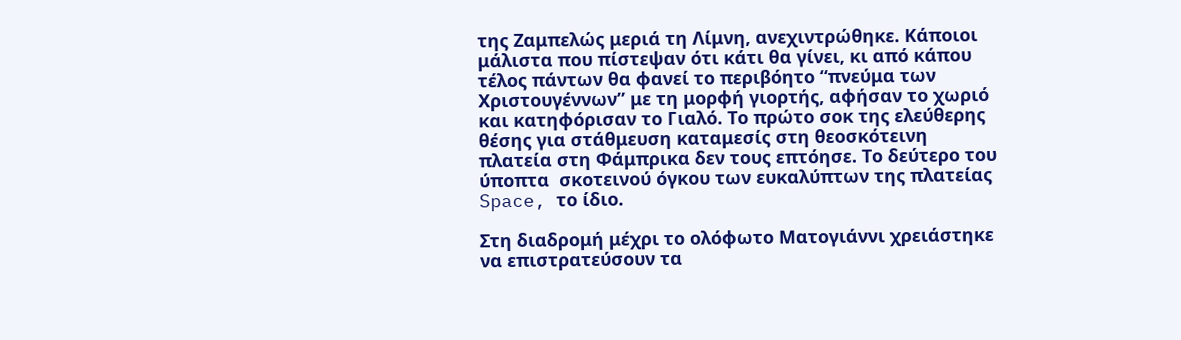της Ζαμπελώς μεριά τη Λίμνη, ανεχιντρώθηκε. Κάποιοι μάλιστα που πίστεψαν ότι κάτι θα γίνει, κι από κάπου τέλος πάντων θα φανεί το περιβόητο “πνεύμα των Χριστουγέννων” με τη μορφή γιορτής, αφήσαν το χωριό και κατηφόρισαν το Γιαλό. Το πρώτο σοκ της ελεύθερης θέσης για στάθμευση καταμεσίς στη θεοσκότεινη πλατεία στη Φάμπρικα δεν τους επτόησε. Το δεύτερο του ύποπτα  σκοτεινού όγκου των ευκαλύπτων της πλατείας Space, το ίδιο.

Στη διαδρομή μέχρι το ολόφωτο Ματογιάννι χρειάστηκε να επιστρατεύσουν τα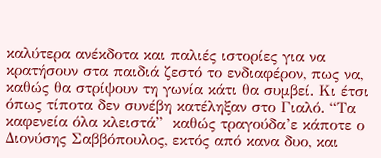καλύτερα ανέκδοτα και παλιές ιστορίες για να κρατήσουν στα παιδιά ζεστό το ενδιαφέρον, πως να, καθώς θα στρίψουν τη γωνία κάτι θα συμβεί. Κι έτσι όπως τίποτα δεν συνέβη κατέληξαν στο Γιαλό. “Τα καφενεία όλα κλειστά”  καθώς τραγούδα’ε κάποτε ο Διονύσης Σαββόπουλος, εκτός από κανα δυο, και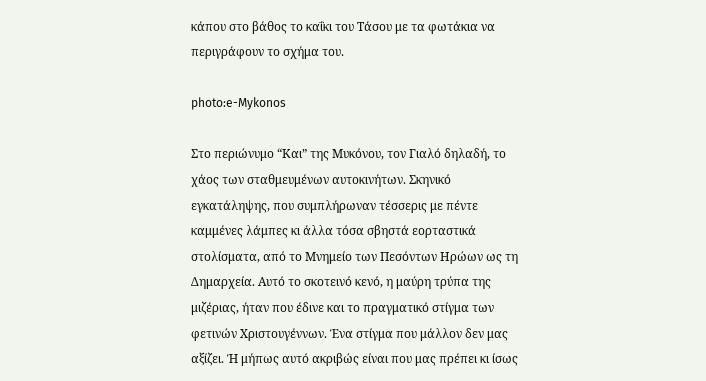κάπου στο βάθος το καΐκι του Τάσου με τα φωτάκια να περιγράφουν το σχήμα του.

photo:e-Mykonos

Στο περιώνυμο “Και” της Μυκόνου, τον Γιαλό δηλαδή, το χάος των σταθμευμένων αυτοκινήτων. Σκηνικό εγκατάληψης, που συμπλήρωναν τέσσερις με πέντε καμμένες λάμπες κι άλλα τόσα σβηστά εορταστικά στολίσματα, από το Μνημείο των Πεσόντων Ηρώων ως τη Δημαρχεία. Αυτό το σκοτεινό κενό, η μαύρη τρύπα της μιζέριας, ήταν που έδινε και το πραγματικό στίγμα των φετινών Χριστουγέννων. Ένα στίγμα που μάλλον δεν μας αξίζει. Ή μήπως αυτό ακριβώς είναι που μας πρέπει κι ίσως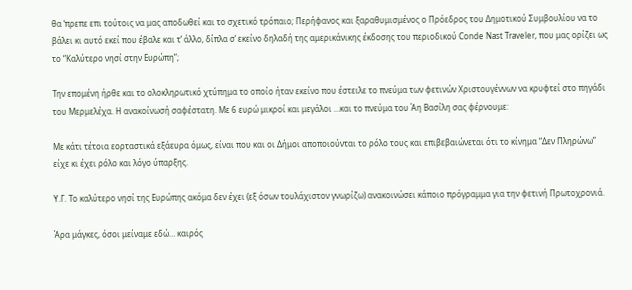θα ‘πρεπε επι τούτοις να μας αποδωθεί και το σχετικό τρόπαιο; Περήφανος και ξαραθυμισμένος ο Πρόεδρος του Δημοτικού Συμβουλίου να το βάλει κι αυτό εκεί που έβαλε και τ’ άλλο, δίπλα σ’ εκείνο δηλαδή της αμερικάνικης έκδοσης του περιοδικού Conde Nast Traveler, που μας ορίζει ως το “Καλύτερο νησί στην Ευρώπη”;

Την επομένη ήρθε και το ολοκληρωτικό χτύπημα το οποίο ήταν εκείνο που έστειλε το πνεύμα των φετινών Χριστουγέννων να κρυφτεί στο πηγάδι του Μερμελέχα. Η ανακοίνωσή σαφέστατη. Με 6 ευρώ μικροί και μεγάλοι …και το πνεύμα του Άη Βασίλη σας φέρνουμε:

Με κάτι τέτοια εορταστικά εξάευρα όμως, είναι που και οι Δήμοι αποποιούνται το ρόλο τους και επιβεβαιώνεται ότι το κίνημα “Δεν Πληρώνω” είχε κι έχει ρόλο και λόγο ύπαρξης.

Υ.Γ. Το καλύτερο νησί της Ευρώπης ακόμα δεν έχει (εξ όσων τουλάχιστον γνωρίζω) ανακοινώσει κάποιο πρόγραμμα για την φετινή Πρωτοχρονιά.

Άρα μάγκες, όσοι μείναμε εδώ… καιρός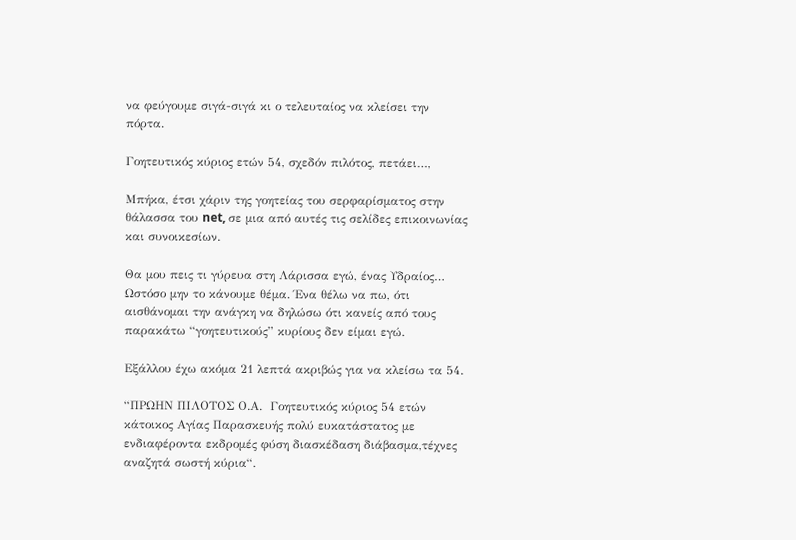να φεύγουμε σιγά-σιγά κι ο τελευταίος να κλείσει την πόρτα.

Γοητευτικός κύριος ετών 54, σχεδόν πιλότος, πετάει…,

Μπήκα, έτσι χάριν της γοητείας του σερφαρίσματος στην θάλασσα του net, σε μια από αυτές τις σελίδες επικοινωνίας και συνοικεσίων.

Θα μου πεις τι γύρευα στη Λάρισσα εγώ, ένας Υδραίος… Ωστόσο μην το κάνουμε θέμα. Ένα θέλω να πω, ότι αισθάνομαι την ανάγκη να δηλώσω ότι κανείς από τους παρακάτω “γοητευτικούς” κυρίους δεν είμαι εγώ.

Εξάλλου έχω ακόμα 21 λεπτά ακριβώς για να κλείσω τα 54.

“ΠΡΩΗΝ ΠΙΛΟΤΟΣ Ο.Α.  Γοητευτικός κύριος 54 ετών κάτοικος Αγίας Παρασκευής πολύ ευκατάστατος με ενδιαφέροντα εκδρομές φύση διασκέδαση διάβασμα,τέχνες αναζητά σωστή κύρια“.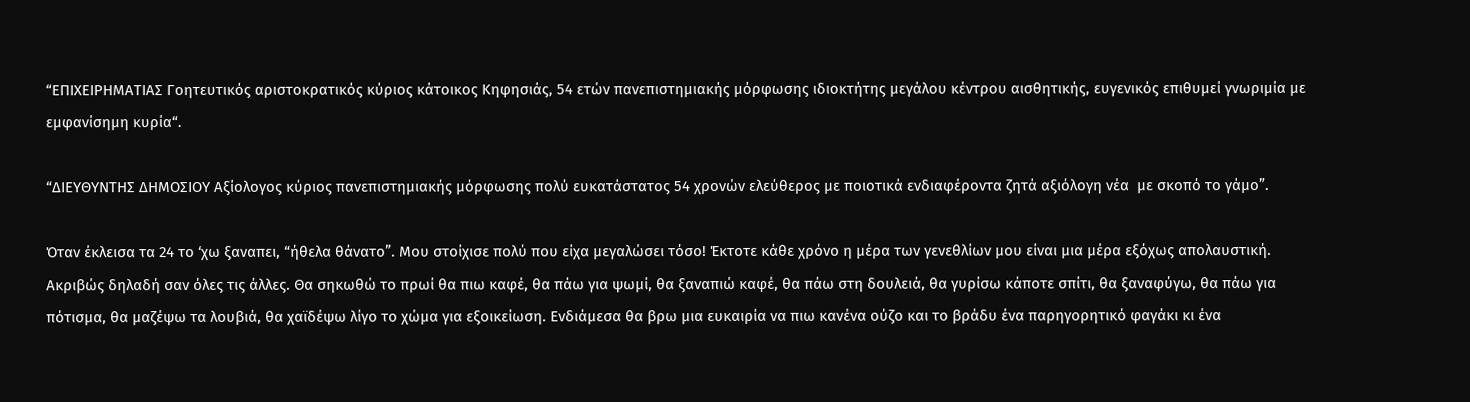“ΕΠΙΧΕΙΡΗΜΑΤΙΑΣ Γοητευτικός αριστοκρατικός κύριος κάτοικος Κηφησιάς, 54 ετών πανεπιστημιακής μόρφωσης ιδιοκτήτης μεγάλου κέντρου αισθητικής, ευγενικός επιθυμεί γνωριμία με εμφανίσημη κυρία“.

“ΔΙΕΥΘΥΝΤΗΣ ΔΗΜΟΣΙΟΥ Αξίολογος κύριος πανεπιστημιακής μόρφωσης πολύ ευκατάστατος 54 χρονών ελεύθερος με ποιοτικά ενδιαφέροντα ζητά αξιόλογη νέα  με σκοπό το γάμο”.

Όταν έκλεισα τα 24 το ‘χω ξαναπει, “ήθελα θάνατο”. Μου στοίχισε πολύ που είχα μεγαλώσει τόσο! Έκτοτε κάθε χρόνο η μέρα των γενεθλίων μου είναι μια μέρα εξόχως απολαυστική. Ακριβώς δηλαδή σαν όλες τις άλλες. Θα σηκωθώ το πρωί θα πιω καφέ, θα πάω για ψωμί, θα ξαναπιώ καφέ, θα πάω στη δουλειά, θα γυρίσω κάποτε σπίτι, θα ξαναφύγω, θα πάω για πότισμα, θα μαζέψω τα λουβιά, θα χαϊδέψω λίγο το χώμα για εξοικείωση. Ενδιάμεσα θα βρω μια ευκαιρία να πιω κανένα ούζο και το βράδυ ένα παρηγορητικό φαγάκι κι ένα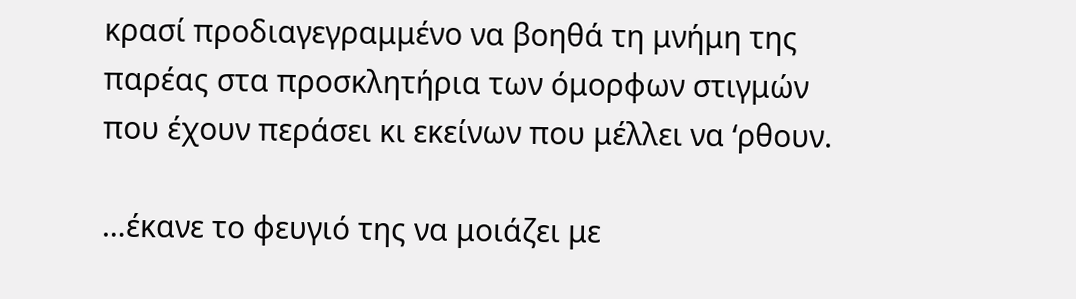κρασί προδιαγεγραμμένο να βοηθά τη μνήμη της παρέας στα προσκλητήρια των όμορφων στιγμών που έχουν περάσει κι εκείνων που μέλλει να ‘ρθουν.

…έκανε το φευγιό της να μοιάζει με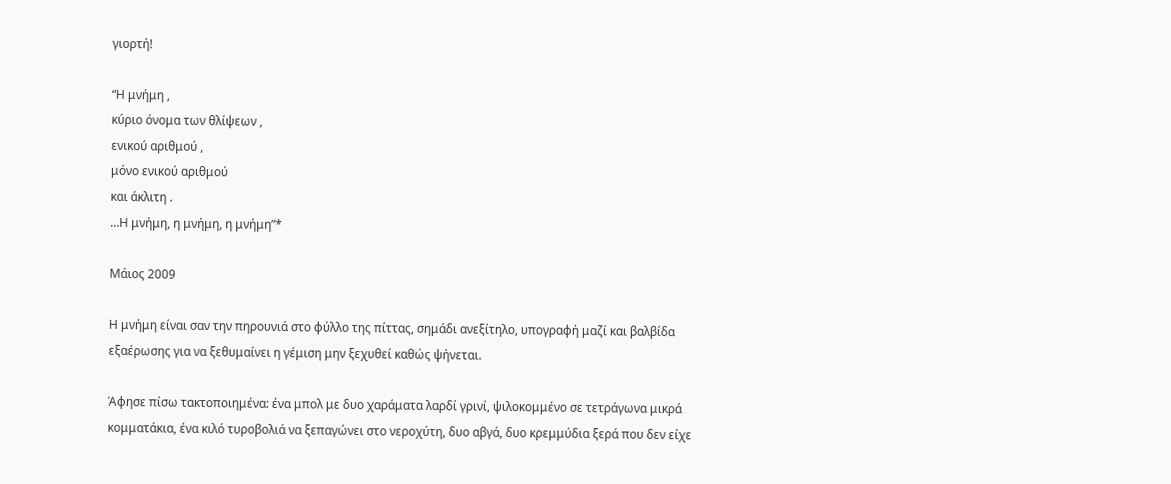γιορτή!

“Η μνήμη ,
κύριο όνομα των θλίψεων ,
ενικού αριθμού ,
μόνο ενικού αριθμού
και άκλιτη .
…Η μνήμη, η μνήμη, η μνήμη”*

Μάιος 2009

Η μνήμη είναι σαν την πηρουνιά στο φύλλο της πίττας, σημάδι ανεξίτηλο, υπογραφή μαζί και βαλβίδα εξαέρωσης για να ξεθυμαίνει η γέμιση μην ξεχυθεί καθώς ψήνεται.

Άφησε πίσω τακτοποιημένα: ένα μπολ με δυο χαράματα λαρδί γρινί, ψιλοκομμένο σε τετράγωνα μικρά κομματάκια, ένα κιλό τυροβολιά να ξεπαγώνει στο νεροχύτη, δυο αβγά, δυο κρεμμύδια ξερά που δεν είχε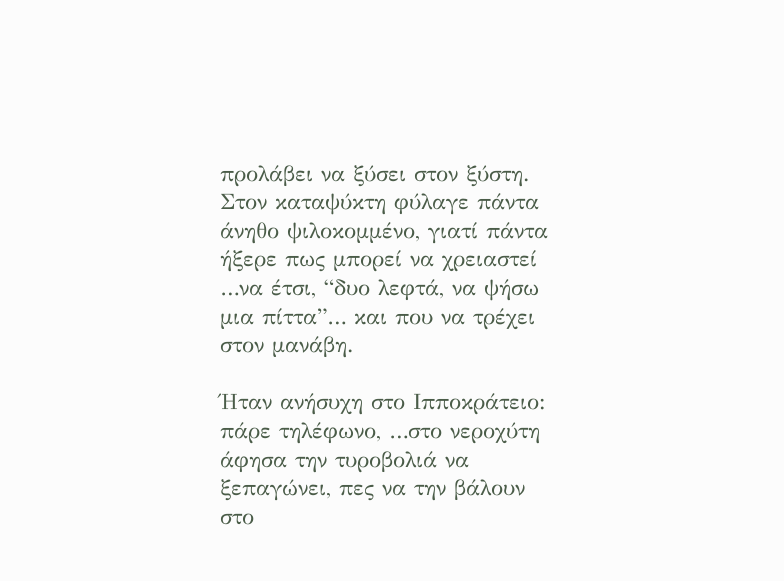προλάβει να ξύσει στον ξύστη. Στον καταψύκτη φύλαγε πάντα άνηθο ψιλοκομμένο, γιατί πάντα ήξερε πως μπορεί να χρειαστεί …να έτσι, “δυο λεφτά, να ψήσω μια πίττα”… και που να τρέχει στον μανάβη.

Ήταν ανήσυχη στο Ιπποκράτειο: πάρε τηλέφωνο, …στο νεροχύτη άφησα την τυροβολιά να ξεπαγώνει, πες να την βάλουν στο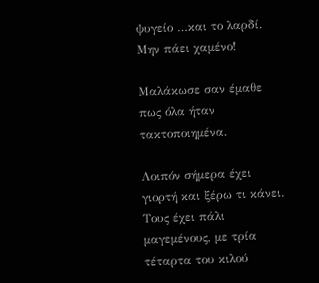ψυγείο …και το λαρδί. Μην πάει χαμένο!

Μαλάκωσε σαν έμαθε πως όλα ήταν τακτοποιημένα.

Λοιπόν σήμερα έχει γιορτή και ξέρω τι κάνει. Τους έχει πάλι μαγεμένους, με τρία τέταρτα του κιλού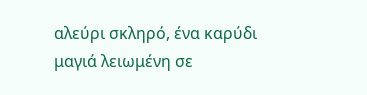αλεύρι σκληρό, ένα καρύδι μαγιά λειωμένη σε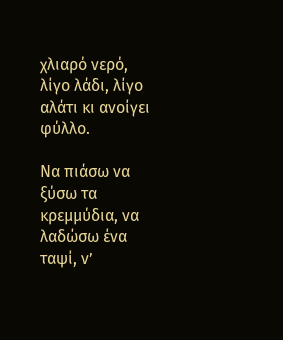χλιαρό νερό, λίγο λάδι, λίγο αλάτι κι ανοίγει φύλλο.

Να πιάσω να ξύσω τα κρεμμύδια, να λαδώσω ένα ταψί, ν’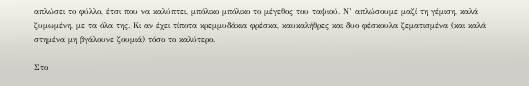απλώσει το φύλλο, έτσι που να καλύπτει, μπόλικο μπόλικο το μέγεθος του ταψιού. Ν’ απλώσουμε μαζί τη γέμιση, καλά ζυμωμένη, με τα όλα της. Κι αν έχει τίποτα κρεμμυδάκια φρέσκα, καυκαλήθρες και δυο φέσκουλα ζεματισμένα (και καλά στημένα μη βγάλουνε ζουμιά) τόσο το καλύτερο.

Στο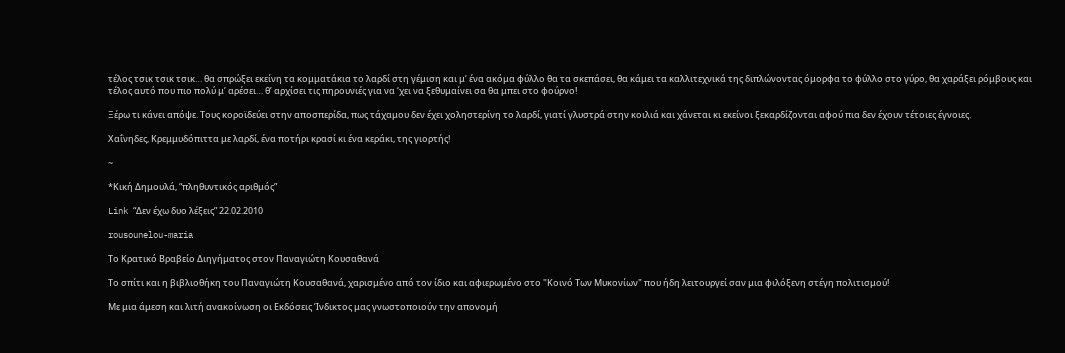τέλος τσικ τσικ τσικ… θα σπρώξει εκείνη τα κομματάκια το λαρδί στη γέμιση και μ’ ένα ακόμα φύλλο θα τα σκεπάσει, θα κάμει τα καλλιτεχνικά της διπλώνοντας όμορφα το φύλλο στο γύρο, θα χαράξει ρόμβους και τέλος αυτό που πιο πολύ μ’ αρέσει… θ’ αρχίσει τις πηρουνιές για να ‘χει να ξεθυμαίνει σα θα μπει στο φούρνο!

Ξέρω τι κάνει απόψε. Τους κοροϊδεύει στην αποσπερίδα, πως τάχαμου δεν έχει χοληστερίνη το λαρδί, γιατί γλυστρά στην κοιλιά και χάνεται κι εκείνοι ξεκαρδίζονται αφού πια δεν έχουν τέτοιες έγνοιες.

Χαΐνηδες, Κρεμμυδόπιττα με λαρδί, ένα ποτήρι κρασί κι ένα κεράκι, της γιορτής!

~

*Κική Δημουλά, “πληθυντικός αριθμός”

Link “Δεν έχω δυο λέξεις” 22.02.2010

rousounelou-maria

Το Κρατικό Βραβείο Διηγήματος στον Παναγιώτη Κουσαθανά

Το σπίτι και η βιβλιοθήκη του Παναγιώτη Κουσαθανά, χαρισμένο από τον ίδιο και αφιερωμένο στο "Κοινό Των Μυκονίων" που ήδη λειτουργεί σαν μια φιλόξενη στέγη πολιτισμού!

Με μια άμεση και λιτή ανακοίνωση οι Εκδόσεις Ίνδικτος μας γνωστοποιούν την απονομή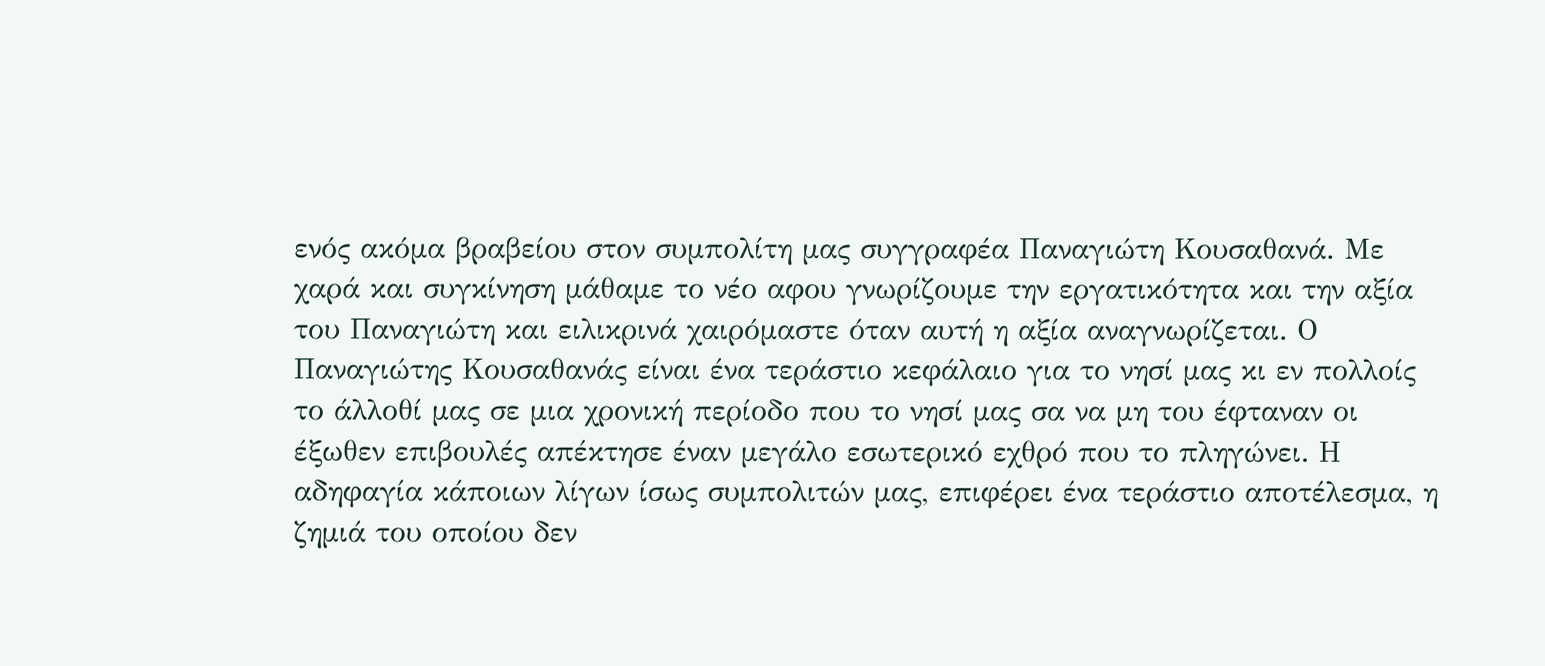ενός ακόμα βραβείου στον συμπολίτη μας συγγραφέα Παναγιώτη Κουσαθανά. Με χαρά και συγκίνηση μάθαμε το νέο αφου γνωρίζουμε την εργατικότητα και την αξία του Παναγιώτη και ειλικρινά χαιρόμαστε όταν αυτή η αξία αναγνωρίζεται. Ο Παναγιώτης Κουσαθανάς είναι ένα τεράστιο κεφάλαιο για το νησί μας κι εν πολλοίς το άλλοθί μας σε μια χρονική περίοδο που το νησί μας σα να μη του έφταναν οι έξωθεν επιβουλές απέκτησε έναν μεγάλο εσωτερικό εχθρό που το πληγώνει. Η αδηφαγία κάποιων λίγων ίσως συμπολιτών μας, επιφέρει ένα τεράστιο αποτέλεσμα, η ζημιά του οποίου δεν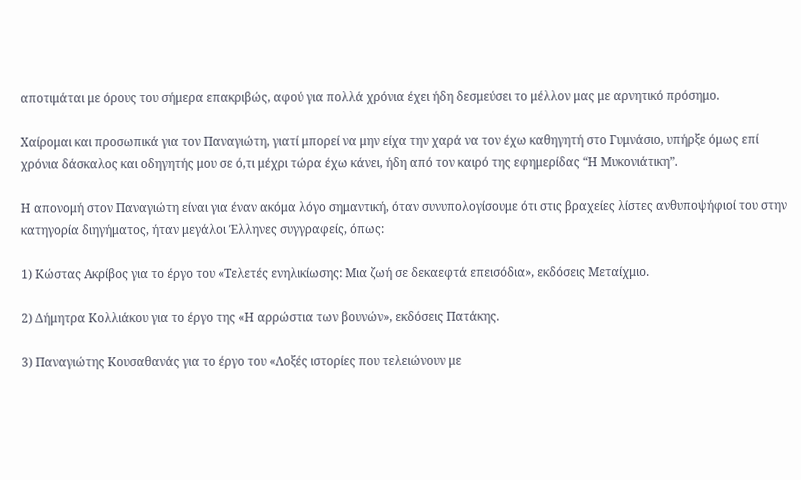αποτιμάται με όρους του σήμερα επακριβώς, αφού για πολλά χρόνια έχει ήδη δεσμεύσει το μέλλον μας με αρνητικό πρόσημο.

Χαίρομαι και προσωπικά για τον Παναγιώτη, γιατί μπορεί να μην είχα την χαρά να τον έχω καθηγητή στο Γυμνάσιο, υπήρξε όμως επί χρόνια δάσκαλος και οδηγητής μου σε ό,τι μέχρι τώρα έχω κάνει, ήδη από τον καιρό της εφημερίδας “Η Μυκονιάτικη”.

Η απονομή στον Παναγιώτη είναι για έναν ακόμα λόγο σημαντική, όταν συνυπολογίσουμε ότι στις βραχείες λίστες ανθυποψήφιοί του στην κατηγορία διηγήματος, ήταν μεγάλοι Έλληνες συγγραφείς, όπως:

1) Κώστας Ακρίβος για το έργο του «Τελετές ενηλικίωσης: Μια ζωή σε δεκαεφτά επεισόδια», εκδόσεις Μεταίχμιο.

2) Δήμητρα Κολλιάκου για το έργο της «Η αρρώστια των βουνών», εκδόσεις Πατάκης.

3) Παναγιώτης Κουσαθανάς για το έργο του «Λοξές ιστορίες που τελειώνουν με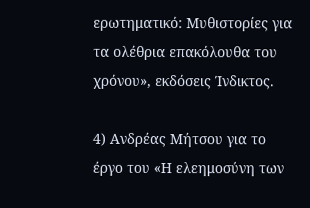ερωτηματικό: Μυθιστορίες για τα ολέθρια επακόλουθα του χρόνου», εκδόσεις Ίνδικτος.

4) Ανδρέας Μήτσου για το έργο του «Η ελεημοσύνη των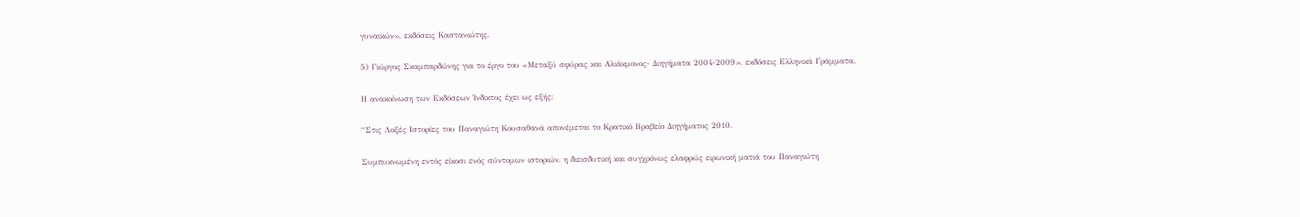γυναικών», εκδόσεις Καστανιώτης.

5) Γιώργος Σκαμπαρδώνης για το έργο του «Μεταξύ σφύρας και Αλιάκμονος- Διηγήματα 2004-2009», εκδόσεις Ελληνικά Γράμματα.

Η ανακοίνωση των Εκδόσεων Ίνδικτος έχει ως εξής:

“Στις Λοξές Ιστορίες του Παναγιώτη Κουσαθανά απονέμεται το Κρατικό Βραβείο Διηγήματος 2010.

Συμπυκνωμένη εντός είκοσι ενός σύντομων ιστοριών, η διεισδυτική και συγχρόνως ελαφρώς ειρωνική ματιά του Παναγιώτη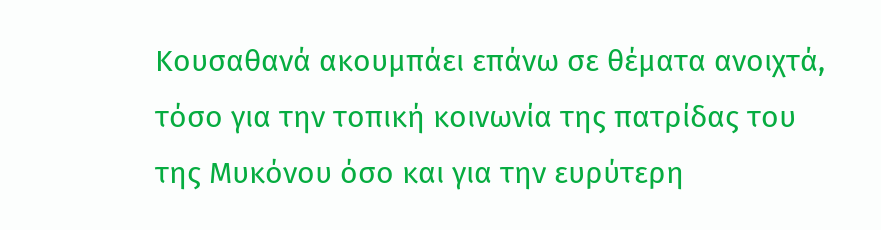Κουσαθανά ακουμπάει επάνω σε θέματα ανοιχτά, τόσο για την τοπική κοινωνία της πατρίδας του της Μυκόνου όσο και για την ευρύτερη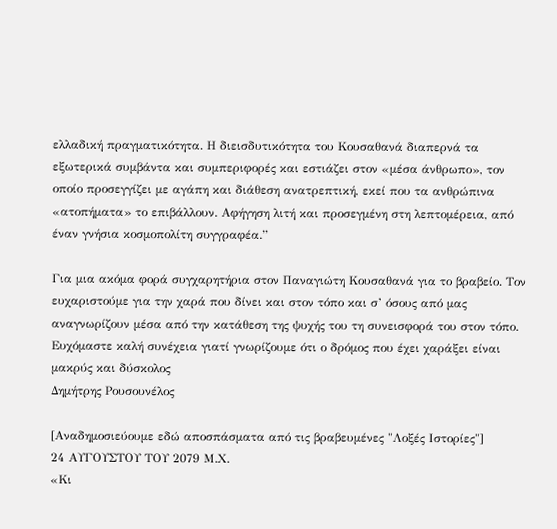ελλαδική πραγματικότητα. Η διεισδυτικότητα του Κουσαθανά διαπερνά τα εξωτερικά συμβάντα και συμπεριφορές και εστιάζει στον «μέσα άνθρωπο», τον οποίο προσεγγίζει με αγάπη και διάθεση ανατρεπτική, εκεί που τα ανθρώπινα «ατοπήματα» το επιβάλλουν. Αφήγηση λιτή και προσεγμένη στη λεπτομέρεια, από έναν γνήσια κοσμοπολίτη συγγραφέα.”

Για μια ακόμα φορά συγχαρητήρια στον Παναγιώτη Κουσαθανά για το βραβείο. Τον ευχαριστούμε για την χαρά που δίνει και στον τόπο και σ’ όσους από μας αναγνωρίζουν μέσα από την κατάθεση της ψυχής του τη συνεισφορά του στον τόπο. Ευχόμαστε καλή συνέχεια γιατί γνωρίζουμε ότι ο δρόμος που έχει χαράξει είναι μακρύς και δύσκολος
Δημήτρης Ρουσουνέλος

[Αναδημοσιεύουμε εδώ αποσπάσματα από τις βραβευμένες "Λοξές Ιστορίες"]
24 ΑΥΓΟΥΣΤΟΥ ΤΟΥ 2079 Μ.Χ.
«Κι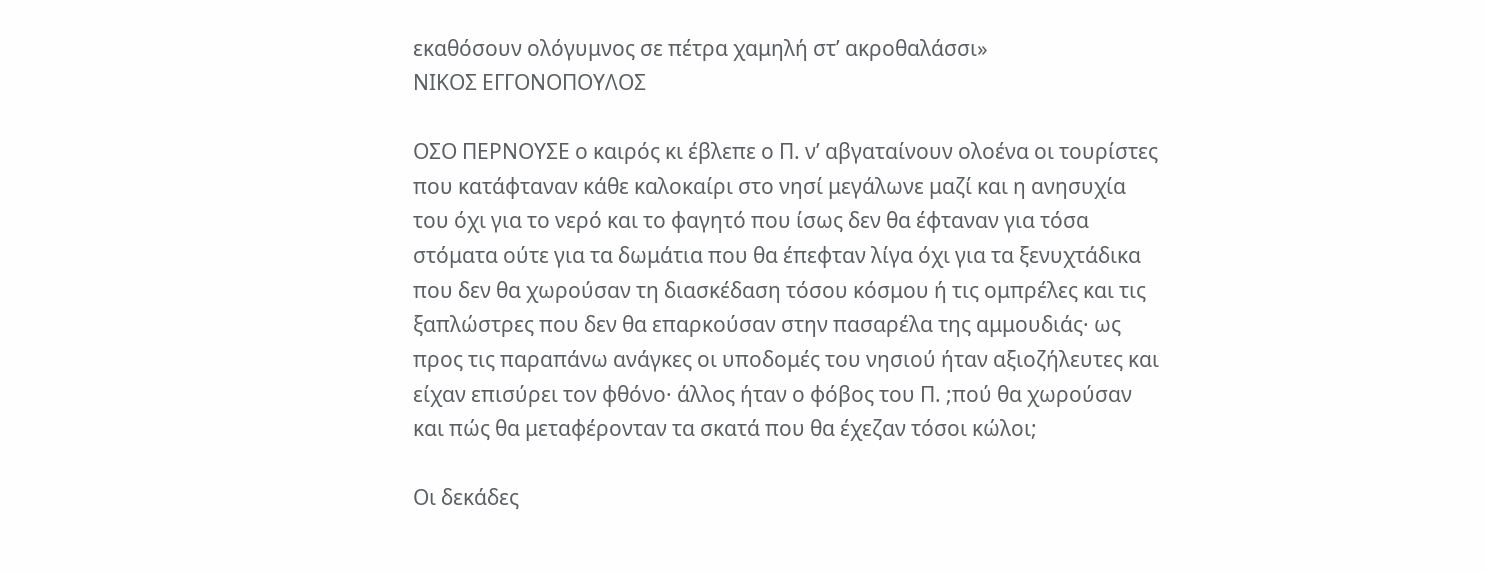εκαθόσουν ολόγυμνος σε πέτρα χαμηλή στ’ ακροθαλάσσι»
ΝΙΚΟΣ ΕΓΓΟΝΟΠΟΥΛΟΣ

ΟΣΟ ΠΕΡΝΟΥΣΕ ο καιρός κι έβλεπε ο Π. ν’ αβγαταίνουν ολοένα οι τουρίστες που κατάφταναν κάθε καλοκαίρι στο νησί μεγάλωνε μαζί και η ανησυχία του όχι για το νερό και το φαγητό που ίσως δεν θα έφταναν για τόσα στόματα ούτε για τα δωμάτια που θα έπεφταν λίγα όχι για τα ξενυχτάδικα που δεν θα χωρούσαν τη διασκέδαση τόσου κόσμου ή τις ομπρέλες και τις ξαπλώστρες που δεν θα επαρκούσαν στην πασαρέλα της αμμουδιάς· ως προς τις παραπάνω ανάγκες οι υποδομές του νησιού ήταν αξιοζήλευτες και είχαν επισύρει τον φθόνο· άλλος ήταν ο φόβος του Π. ;πού θα χωρούσαν και πώς θα μεταφέρονταν τα σκατά που θα έχεζαν τόσοι κώλοι;

Οι δεκάδες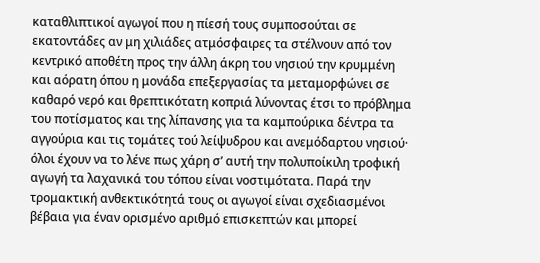καταθλιπτικοί αγωγοί που η πίεσή τους συμποσούται σε εκατοντάδες αν μη χιλιάδες ατμόσφαιρες τα στέλνουν από τον κεντρικό αποθέτη προς την άλλη άκρη του νησιού την κρυμμένη και αόρατη όπου η μονάδα επεξεργασίας τα μεταμορφώνει σε καθαρό νερό και θρεπτικότατη κοπριά λύνοντας έτσι το πρόβλημα του ποτίσματος και της λίπανσης για τα καμπούρικα δέντρα τα αγγούρια και τις τομάτες τού λείψυδρου και ανεμόδαρτου νησιού· όλοι έχουν να το λένε πως χάρη σ’ αυτή την πολυποίκιλη τροφική αγωγή τα λαχανικά του τόπου είναι νοστιμότατα. Παρά την τρομακτική ανθεκτικότητά τους οι αγωγοί είναι σχεδιασμένοι βέβαια για έναν ορισμένο αριθμό επισκεπτών και μπορεί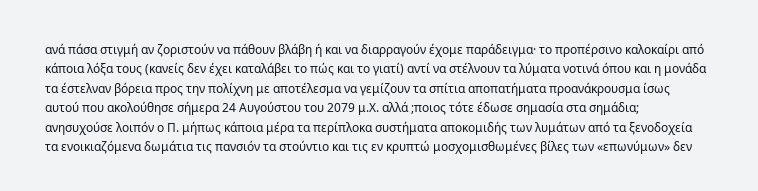ανά πάσα στιγμή αν ζοριστούν να πάθουν βλάβη ή και να διαρραγούν έχομε παράδειγμα· το προπέρσινο καλοκαίρι από κάποια λόξα τους (κανείς δεν έχει καταλάβει το πώς και το γιατί) αντί να στέλνουν τα λύματα νοτινά όπου και η μονάδα τα έστελναν βόρεια προς την πολίχνη με αποτέλεσμα να γεμίζουν τα σπίτια αποπατήματα προανάκρουσμα ίσως αυτού που ακολούθησε σήμερα 24 Αυγούστου του 2079 μ.Χ. αλλά ;ποιος τότε έδωσε σημασία στα σημάδια; ανησυχούσε λοιπόν ο Π. μήπως κάποια μέρα τα περίπλοκα συστήματα αποκομιδής των λυμάτων από τα ξενοδοχεία τα ενοικιαζόμενα δωμάτια τις πανσιόν τα στούντιο και τις εν κρυπτώ μοσχομισθωμένες βίλες των «επωνύμων» δεν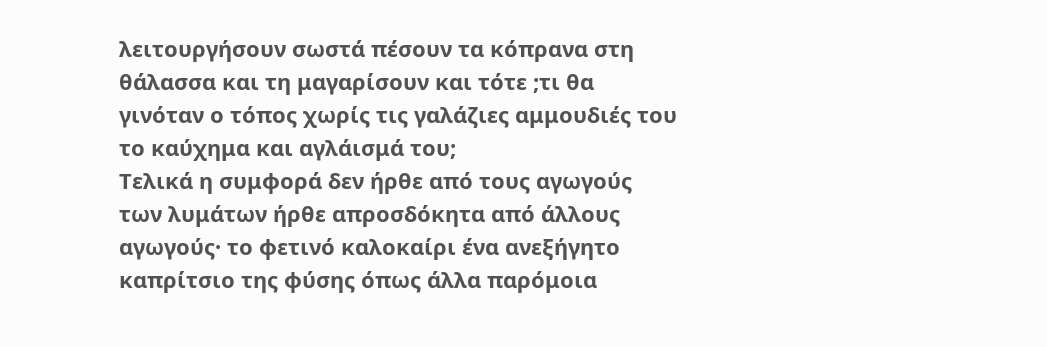λειτουργήσουν σωστά πέσουν τα κόπρανα στη θάλασσα και τη μαγαρίσουν και τότε ;τι θα γινόταν ο τόπος χωρίς τις γαλάζιες αμμουδιές του το καύχημα και αγλάισμά του;
Τελικά η συμφορά δεν ήρθε από τους αγωγούς των λυμάτων ήρθε απροσδόκητα από άλλους αγωγούς· το φετινό καλοκαίρι ένα ανεξήγητο καπρίτσιο της φύσης όπως άλλα παρόμοια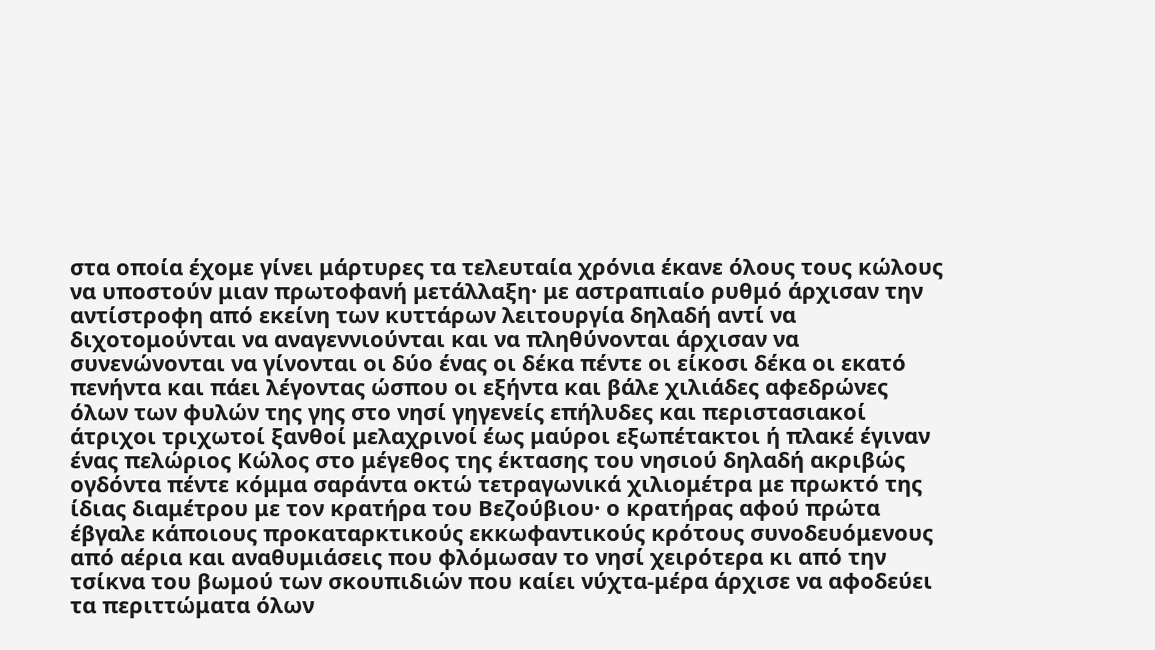στα οποία έχομε γίνει μάρτυρες τα τελευταία χρόνια έκανε όλους τους κώλους να υποστούν μιαν πρωτοφανή μετάλλαξη· με αστραπιαίο ρυθμό άρχισαν την αντίστροφη από εκείνη των κυττάρων λειτουργία δηλαδή αντί να διχοτομούνται να αναγεννιούνται και να πληθύνονται άρχισαν να συνενώνονται να γίνονται οι δύο ένας οι δέκα πέντε οι είκοσι δέκα οι εκατό πενήντα και πάει λέγοντας ώσπου οι εξήντα και βάλε χιλιάδες αφεδρώνες όλων των φυλών της γης στο νησί γηγενείς επήλυδες και περιστασιακοί άτριχοι τριχωτοί ξανθοί μελαχρινοί έως μαύροι εξωπέτακτοι ή πλακέ έγιναν ένας πελώριος Κώλος στο μέγεθος της έκτασης του νησιού δηλαδή ακριβώς ογδόντα πέντε κόμμα σαράντα οκτώ τετραγωνικά χιλιομέτρα με πρωκτό της ίδιας διαμέτρου με τον κρατήρα του Βεζούβιου· ο κρατήρας αφού πρώτα έβγαλε κάποιους προκαταρκτικούς εκκωφαντικούς κρότους συνοδευόμενους από αέρια και αναθυμιάσεις που φλόμωσαν το νησί χειρότερα κι από την τσίκνα του βωμού των σκουπιδιών που καίει νύχτα-μέρα άρχισε να αφοδεύει τα περιττώματα όλων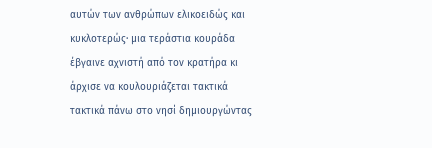αυτών των ανθρώπων ελικοειδώς και κυκλοτερώς· μια τεράστια κουράδα έβγαινε αχνιστή από τον κρατήρα κι άρχισε να κουλουριάζεται τακτικά τακτικά πάνω στο νησί δημιουργώντας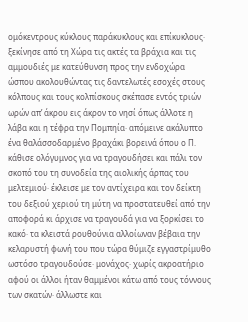ομόκεντρους κύκλους παράκυκλους και επίκυκλους· ξεκίνησε από τη Χώρα τις ακτές τα βράχια και τις αμμουδιές με κατεύθυνση προς την ενδοχώρα ώσπου ακολουθώντας τις δαντελωτές εσοχές στους κόλπους και τους κολπίσκους σκέπασε εντός τριών ωρών απ’ άκρου εις άκρον το νησί όπως άλλοτε η λάβα και η τέφρα την Πομπηία· απόμεινε ακάλυπτο ένα θαλάσσοδαρμένο βραχάκι βορεινά όπου ο Π. κάθισε ολόγυμνος για να τραγουδήσει και πάλι τον σκοπό του τη συνοδεία της αιολικής άρπας του μελτεμιού· έκλεισε με τον αντίχειρα και τον δείκτη του δεξιού χεριού τη μύτη να προστατευθεί από την αποφορά κι άρχισε να τραγουδά για να ξορκίσει το κακό· τα κλειστά ρουθούνια αλλοίωναν βέβαια την κελαρυστή φωνή του που τώρα θύμιζε εγγαστρίμυθο ωστόσο τραγουδούσε· μονάχος· χωρίς ακροατήριο αφού οι άλλοι ήταν θαμμένοι κάτω από τους τόννους των σκατών· άλλωστε και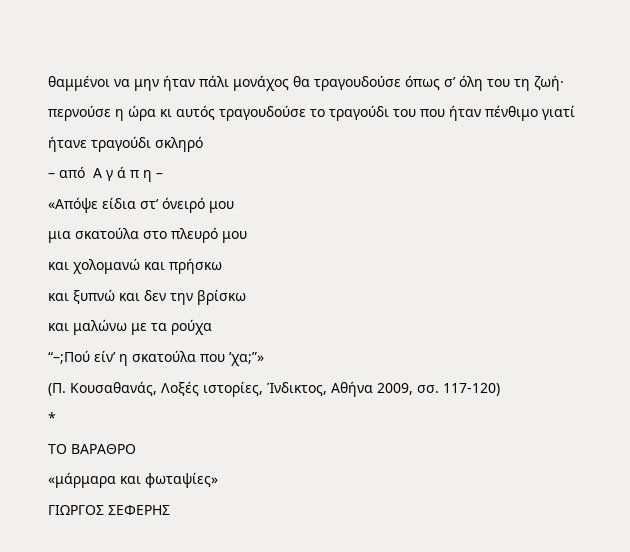θαμμένοι να μην ήταν πάλι μονάχος θα τραγουδούσε όπως σ’ όλη του τη ζωή· περνούσε η ώρα κι αυτός τραγουδούσε το τραγούδι του που ήταν πένθιμο γιατί ήτανε τραγούδι σκληρό
– από  Α γ ά π η –
«Απόψε είδια στ’ όνειρό μου
μια σκατούλα στο πλευρό μου
και χολομανώ και πρήσκω
και ξυπνώ και δεν την βρίσκω
και μαλώνω με τα ρούχα
“–;Πού είν’ η σκατούλα που ’χα;”»
(Π. Κουσαθανάς, Λοξές ιστορίες, Ίνδικτος, Αθήνα 2009, σσ. 117-120)
*
ΤΟ ΒΑΡΑΘΡΟ
«μάρμαρα και φωταψίες»
ΓΙΩΡΓΟΣ ΣΕΦΕΡΗΣ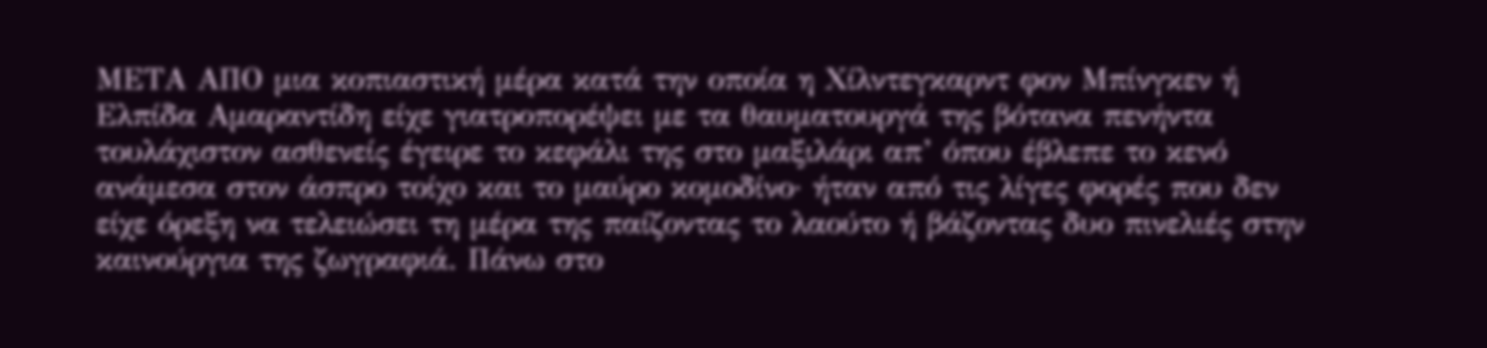ΜΕΤΑ ΑΠΟ μια κοπιαστική μέρα κατά την οποία η Χίλντεγκαρντ φον Μπίνγκεν ή Ελπίδα Αμαραντίδη είχε γιατροπορέψει με τα θαυματουργά της βότανα πενήντα τουλάχιστον ασθενείς έγειρε το κεφάλι της στο μαξιλάρι απ’ όπου έβλεπε το κενό ανάμεσα στον άσπρο τοίχο και το μαύρο κομοδίνο· ήταν από τις λίγες φορές που δεν είχε όρεξη να τελειώσει τη μέρα της παίζοντας το λαούτο ή βάζοντας δυο πινελιές στην καινούργια της ζωγραφιά. Πάνω στο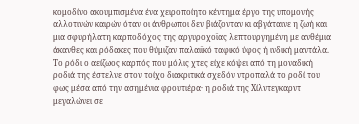κομοδίνο ακουμπισμένα ένα χειροποίητο κέντημα έργο της υπομονής αλλοτινών καιρών όταν οι άνθρωποι δεν βιάζονταν κι αβγάταινε η ζωή και μια σφυρήλατη καρποδόχος της αργυροχοϊας λεπτουργημένη με ανθέμια άκανθες και ρόδακες που θύμιζαν παλαιϊκό ταφικό ύφος ή ινδική μαντάλα. Το ρόδι ο αείζωος καρπός που μόλις χτες είχε κόψει από τη μοναδική ροδιά της έστελνε στον τοίχο διακριτικά σχεδόν ντροπαλά το ροδί του φως μέσα από την ασημένια φρουτιέρα· η ροδιά της Χίλντεγκαρντ μεγαλώνει σε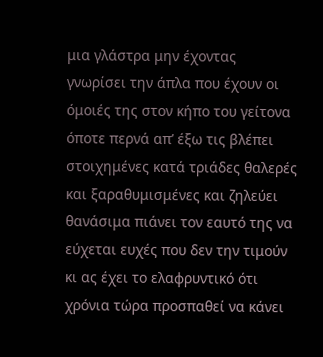μια γλάστρα μην έχοντας γνωρίσει την άπλα που έχουν οι όμοιές της στον κήπο του γείτονα όποτε περνά απ’ έξω τις βλέπει στοιχημένες κατά τριάδες θαλερές και ξαραθυμισμένες και ζηλεύει θανάσιμα πιάνει τον εαυτό της να εύχεται ευχές που δεν την τιμούν κι ας έχει το ελαφρυντικό ότι χρόνια τώρα προσπαθεί να κάνει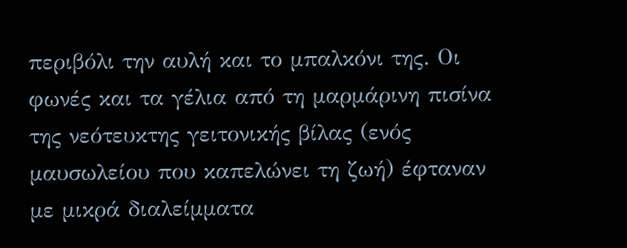περιβόλι την αυλή και το μπαλκόνι της. Οι φωνές και τα γέλια από τη μαρμάρινη πισίνα της νεότευκτης γειτονικής βίλας (ενός μαυσωλείου που καπελώνει τη ζωή) έφταναν με μικρά διαλείμματα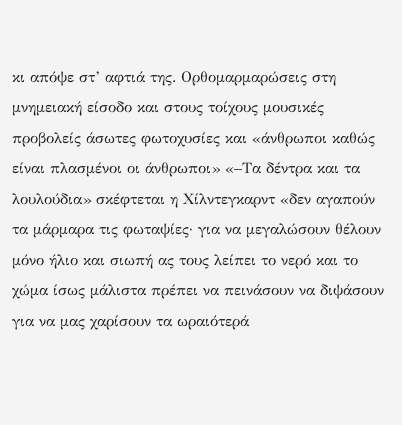κι απόψε στ’ αφτιά της. Ορθομαρμαρώσεις στη μνημειακή είσοδο και στους τοίχους μουσικές προβολείς άσωτες φωτοχυσίες και «άνθρωποι καθώς είναι πλασμένοι οι άνθρωποι» «–Τα δέντρα και τα λουλούδια» σκέφτεται η Χίλντεγκαρντ «δεν αγαπούν τα μάρμαρα τις φωταψίες· για να μεγαλώσουν θέλουν μόνο ήλιο και σιωπή ας τους λείπει το νερό και το χώμα ίσως μάλιστα πρέπει να πεινάσουν να διψάσουν για να μας χαρίσουν τα ωραιότερά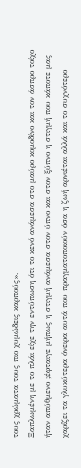τους χρώματα τους πιο χυμώδεις καρπούς».
Ξαπλωμένη με το πλάι είχε την εντύπωση ότι το κενό ανάμεσα στο μαύρο κομοδίνο και τον άσπρο τοίχο ήταν απύθμενο ;έφταιγε μήπως η στιγμή ανάμεσα στον ύπνο και στον ξύπνο η στιγμή που κάποτε μας χαρίζει τα γλυκύτερα όνειρα αυτά που πραγματοποιούν όσα η ζωή αρνιέται αλλά και το συχνότερο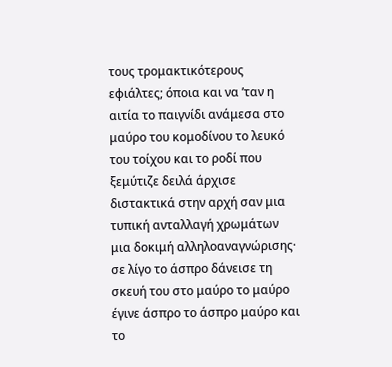τους τρομακτικότερους εφιάλτες; όποια και να ’ταν η αιτία το παιγνίδι ανάμεσα στο μαύρο του κομοδίνου το λευκό του τοίχου και το ροδί που ξεμύτιζε δειλά άρχισε διστακτικά στην αρχή σαν μια τυπική ανταλλαγή χρωμάτων μια δοκιμή αλληλοαναγνώρισης· σε λίγο το άσπρο δάνεισε τη σκευή του στο μαύρο το μαύρο έγινε άσπρο το άσπρο μαύρο και το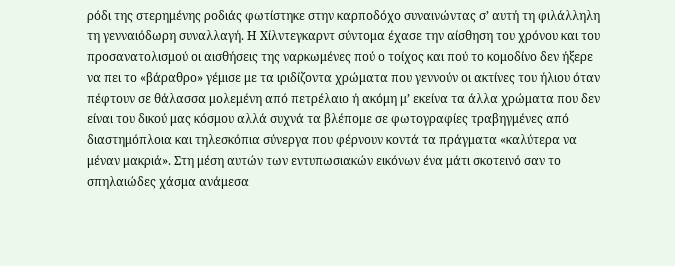ρόδι της στερημένης ροδιάς φωτίστηκε στην καρποδόχο συναινώντας σ’ αυτή τη φιλάλληλη τη γενναιόδωρη συναλλαγή. Η Χίλντεγκαρντ σύντομα έχασε την αίσθηση του χρόνου και του προσανατολισμού οι αισθήσεις της ναρκωμένες πού ο τοίχος και πού το κομοδίνο δεν ήξερε να πει το «βάραθρο» γέμισε με τα ιριδίζοντα χρώματα που γεννούν οι ακτίνες του ήλιου όταν πέφτουν σε θάλασσα μολεμένη από πετρέλαιο ή ακόμη μ’ εκείνα τα άλλα χρώματα που δεν είναι του δικού μας κόσμου αλλά συχνά τα βλέπομε σε φωτογραφίες τραβηγμένες από διαστημόπλοια και τηλεσκόπια σύνεργα που φέρνουν κοντά τα πράγματα «καλύτερα να μέναν μακριά». Στη μέση αυτών των εντυπωσιακών εικόνων ένα μάτι σκοτεινό σαν το σπηλαιώδες χάσμα ανάμεσα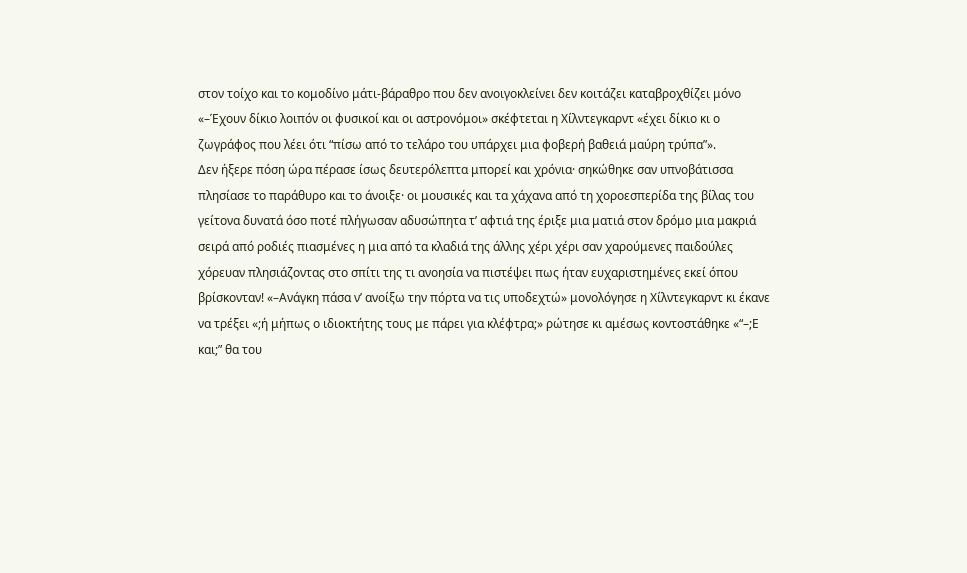στον τοίχο και το κομοδίνο μάτι-βάραθρο που δεν ανοιγοκλείνει δεν κοιτάζει καταβροχθίζει μόνο «–Έχουν δίκιο λοιπόν οι φυσικοί και οι αστρονόμοι» σκέφτεται η Χίλντεγκαρντ «έχει δίκιο κι ο ζωγράφος που λέει ότι “πίσω από το τελάρο του υπάρχει μια φοβερή βαθειά μαύρη τρύπα”».
Δεν ήξερε πόση ώρα πέρασε ίσως δευτερόλεπτα μπορεί και χρόνια· σηκώθηκε σαν υπνοβάτισσα πλησίασε το παράθυρο και το άνοιξε· οι μουσικές και τα χάχανα από τη χοροεσπερίδα της βίλας του γείτονα δυνατά όσο ποτέ πλήγωσαν αδυσώπητα τ’ αφτιά της έριξε μια ματιά στον δρόμο μια μακριά σειρά από ροδιές πιασμένες η μια από τα κλαδιά της άλλης χέρι χέρι σαν χαρούμενες παιδούλες χόρευαν πλησιάζοντας στο σπίτι της τι ανοησία να πιστέψει πως ήταν ευχαριστημένες εκεί όπου βρίσκονταν! «–Ανάγκη πάσα ν’ ανοίξω την πόρτα να τις υποδεχτώ» μονολόγησε η Χίλντεγκαρντ κι έκανε να τρέξει «;ή μήπως ο ιδιοκτήτης τους με πάρει για κλέφτρα;» ρώτησε κι αμέσως κοντοστάθηκε «“–;Ε και;” θα του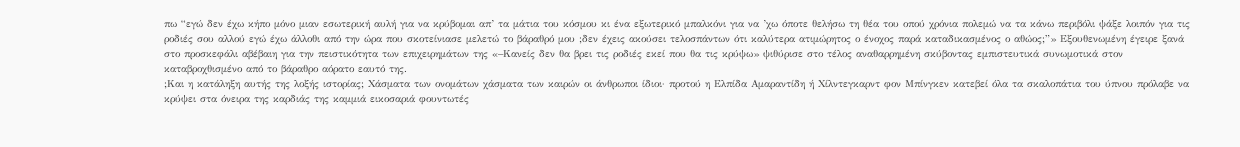πω “εγώ δεν έχω κήπο μόνο μιαν εσωτερική αυλή για να κρύβομαι απ’ τα μάτια του κόσμου κι ένα εξωτερικό μπαλκόνι για να ’χω όποτε θελήσω τη θέα του οπού χρόνια πολεμώ να τα κάνω περιβόλι ψάξε λοιπόν για τις ροδιές σου αλλού εγώ έχω άλλοθι από την ώρα που σκοτείνιασε μελετώ το βάραθρό μου ;δεν έχεις ακούσει τελοσπάντων ότι καλύτερα ατιμώρητος ο ένοχος παρά καταδικασμένος ο αθώος;”» Εξουθενωμένη έγειρε ξανά στο προσκεφάλι αβέβαιη για την πειστικότητα των επιχειρημάτων της «–Κανείς δεν θα βρει τις ροδιές εκεί που θα τις κρύψω» ψιθύρισε στο τέλος αναθαρρημένη σκύβοντας εμπιστευτικά συνωμοτικά στον καταβροχθισμένο από το βάραθρο αόρατο εαυτό της.
;Και η κατάληξη αυτής της λοξής ιστορίας; Χάσματα των ονομάτων χάσματα των καιρών οι άνθρωποι ίδιοι· προτού η Ελπίδα Αμαραντίδη ή Χίλντεγκαρντ φον Μπίνγκεν κατεβεί όλα τα σκαλοπάτια του ύπνου πρόλαβε να κρύψει στα όνειρα της καρδιάς της καμμιά εικοσαριά φουντωτές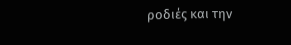ροδιές και την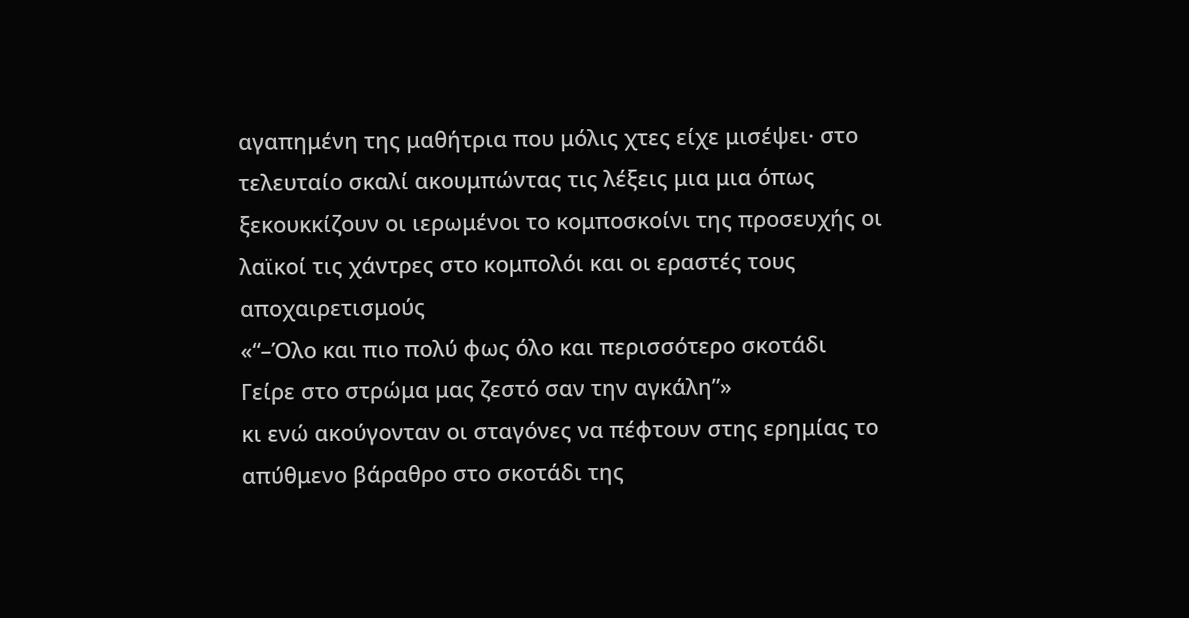αγαπημένη της μαθήτρια που μόλις χτες είχε μισέψει· στο τελευταίο σκαλί ακουμπώντας τις λέξεις μια μια όπως ξεκουκκίζουν οι ιερωμένοι το κομποσκοίνι της προσευχής οι λαϊκοί τις χάντρες στο κομπολόι και οι εραστές τους αποχαιρετισμούς
«“–Όλο και πιο πολύ φως όλο και περισσότερο σκοτάδι
Γείρε στο στρώμα μας ζεστό σαν την αγκάλη”»
κι ενώ ακούγονταν οι σταγόνες να πέφτουν στης ερημίας το απύθμενο βάραθρο στο σκοτάδι της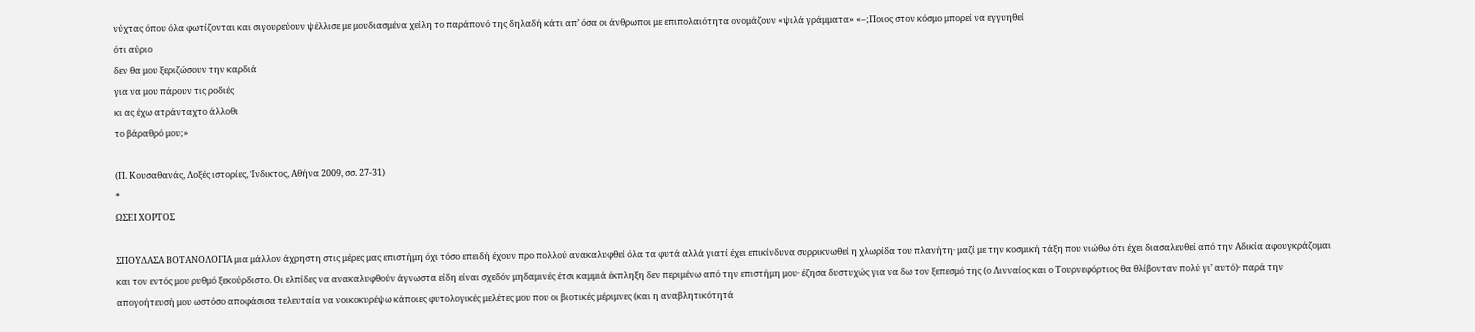νύχτας όπου όλα φωτίζονται και σιγουρεύουν ψέλλισε με μουδιασμένα χείλη το παράπονό της δηλαδή κάτι απ’ όσα οι άνθρωποι με επιπολαιότητα ονομάζουν «ψιλά γράμματα» «–;Ποιος στον κόσμο μπορεί να εγγυηθεί
ότι αύριο
δεν θα μου ξεριζώσουν την καρδιά
για να μου πάρουν τις ροδιές
κι ας έχω ατράνταχτο άλλοθι
το βάραθρό μου;»

(Π. Κουσαθανάς, Λοξές ιστορίες, Ίνδικτος, Αθήνα 2009, σσ. 27-31)
*
ΩΣΕΙ ΧΟΡΤΟΣ

ΣΠΟΥΔΑΣΑ ΒΟΤΑΝΟΛΟΓΙΑ μια μάλλον άχρηστη στις μέρες μας επιστήμη όχι τόσο επειδή έχουν προ πολλού ανακαλυφθεί όλα τα φυτά αλλά γιατί έχει επικίνδυνα συρρικνωθεί η χλωρίδα του πλανήτη· μαζί με την κοσμική τάξη που νιώθω ότι έχει διασαλευθεί από την Αδικία αφουγκράζομαι και τον εντός μου ρυθμό ξεκούρδιστο. Οι ελπίδες να ανακαλυφθούν άγνωστα είδη είναι σχεδόν μηδαμινές έτσι καμμιά έκπληξη δεν περιμένω από την επιστήμη μου· έζησα δυστυχώς για να δω τον ξεπεσμό της (ο Λινναίος και ο Τουρνεφόρτιος θα θλίβονταν πολύ γι’ αυτό)· παρά την απογοήτευσή μου ωστόσο αποφάσισα τελευταία να νοικοκυρέψω κάποιες φυτολογικές μελέτες μου που οι βιοτικές μέριμνες (και η αναβλητικότητά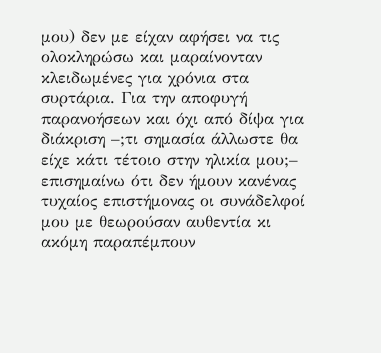μου) δεν με είχαν αφήσει να τις ολοκληρώσω και μαραίνονταν κλειδωμένες για χρόνια στα συρτάρια. Για την αποφυγή παρανοήσεων και όχι από δίψα για διάκριση –;τι σημασία άλλωστε θα είχε κάτι τέτοιο στην ηλικία μου;– επισημαίνω ότι δεν ήμουν κανένας τυχαίος επιστήμονας οι συνάδελφοί μου με θεωρούσαν αυθεντία κι ακόμη παραπέμπουν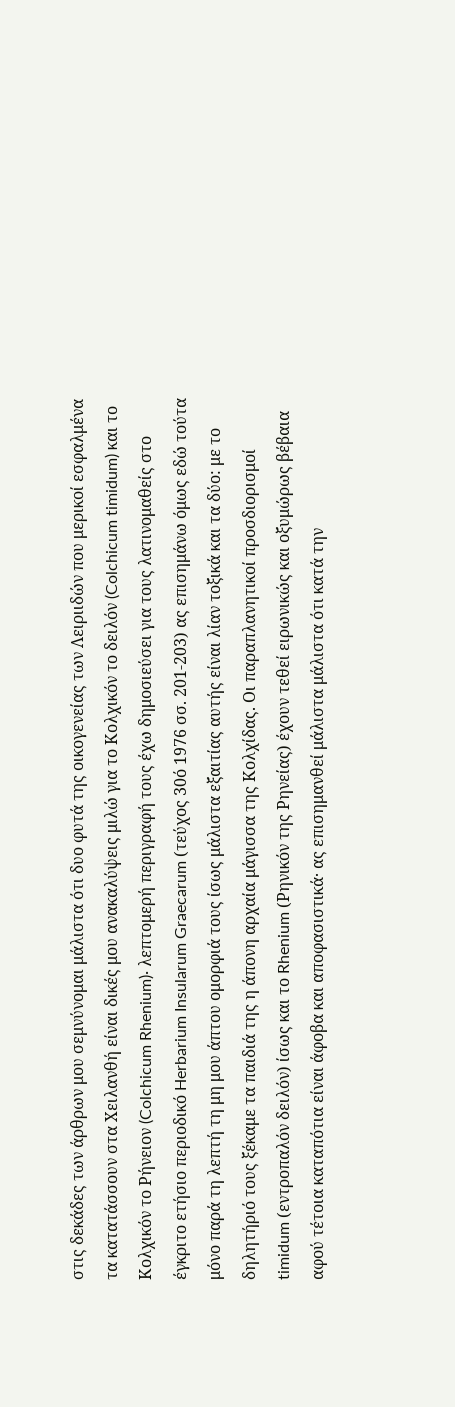στις δεκάδες των άρθρων μου σεμνύνομαι μάλιστα ότι δυο φυτά της οικογενείας των Λειριιδών που μερικοί εσφαλμένα τα κατατάσσουν στα Χειλανθή είναι δικές μου ανακαλύψεις μιλώ για το Κολχικόν το δειλόν (Colchicum timidum) και το Κολχικόν το Ρήνειον (Colchicum Rhenium)· λεπτομερή περιγραφή τους έχω δημοσιεύσει για τους λατινομαθείς στο έγκριτο ετήσιο περιοδικό Herbarium Insularum Graecarum (τεύχος 30ό 1976 σσ. 201-203) ας επισημάνω όμως εδώ τούτα μόνο παρά τη λεπτή τη μη μου άπτου ομορφιά τους ίσως μάλιστα εξαιτίας αυτής είναι λίαν τoξικά και τα δύο: με το δηλητήριό τους ξέκαμε τα παιδιά της η άπονη αρχαία μάγισσα της Κολχίδας. Οι παραπλανητικοί προσδιορισμοί timidum (εντροπαλόν δειλόν) ίσως και το Rhenium (Ρηνικόν της Ρηνείας) έχουν τεθεί ειρωνικώς και οξυμώρως βέβαια αφού τέτοια καταπότια είναι άφοβα και αποφασιστικά· ας επισημανθεί μάλιστα μάλιστα ότι κατά την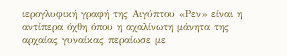ιερογλυφική γραφή της Αιγύπτου «Ρεν» είναι η αντίπερα όχθη όπου η αχαλίνωτη μάνητα της αρχαίας γυναίκας περαίωσε με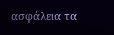ασφάλεια τα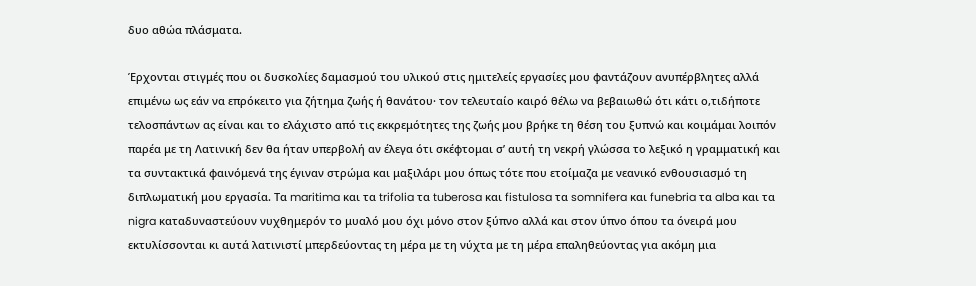δυο αθώα πλάσματα.

Έρχονται στιγμές που οι δυσκολίες δαμασμού του υλικού στις ημιτελείς εργασίες μου φαντάζουν ανυπέρβλητες αλλά επιμένω ως εάν να επρόκειτο για ζήτημα ζωής ή θανάτου· τον τελευταίο καιρό θέλω να βεβαιωθώ ότι κάτι ο,τιδήποτε τελοσπάντων ας είναι και το ελάχιστο από τις εκκρεμότητες της ζωής μου βρήκε τη θέση του ξυπνώ και κοιμάμαι λοιπόν παρέα με τη Λατινική δεν θα ήταν υπερβολή αν έλεγα ότι σκέφτομαι σ’ αυτή τη νεκρή γλώσσα το λεξικό η γραμματική και τα συντακτικά φαινόμενά της έγιναν στρώμα και μαξιλάρι μου όπως τότε που ετοίμαζα με νεανικό ενθουσιασμό τη διπλωματική μου εργασία. Τα maritima και τα trifolia τα tuberosa και fistulosa τα somnifera και funebria τα alba και τα nigra καταδυναστεύουν νυχθημερόν το μυαλό μου όχι μόνο στον ξύπνο αλλά και στον ύπνο όπου τα όνειρά μου εκτυλίσσονται κι αυτά λατινιστί μπερδεύοντας τη μέρα με τη νύχτα με τη μέρα επαληθεύοντας για ακόμη μια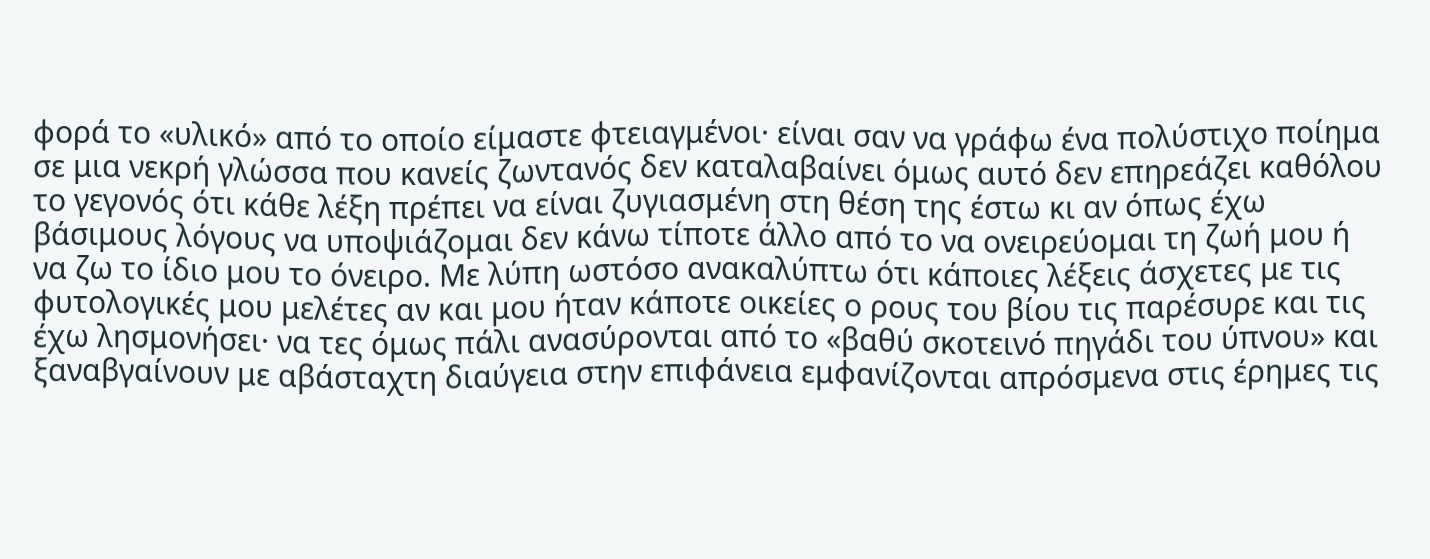φορά το «υλικό» από το οποίο είμαστε φτειαγμένοι· είναι σαν να γράφω ένα πολύστιχο ποίημα σε μια νεκρή γλώσσα που κανείς ζωντανός δεν καταλαβαίνει όμως αυτό δεν επηρεάζει καθόλου το γεγονός ότι κάθε λέξη πρέπει να είναι ζυγιασμένη στη θέση της έστω κι αν όπως έχω βάσιμους λόγους να υποψιάζομαι δεν κάνω τίποτε άλλο από το να ονειρεύομαι τη ζωή μου ή να ζω το ίδιο μου το όνειρο. Με λύπη ωστόσο ανακαλύπτω ότι κάποιες λέξεις άσχετες με τις φυτολογικές μου μελέτες αν και μου ήταν κάποτε οικείες ο ρους του βίου τις παρέσυρε και τις έχω λησμονήσει· να τες όμως πάλι ανασύρονται από το «βαθύ σκοτεινό πηγάδι του ύπνου» και ξαναβγαίνουν με αβάσταχτη διαύγεια στην επιφάνεια εμφανίζονται απρόσμενα στις έρημες τις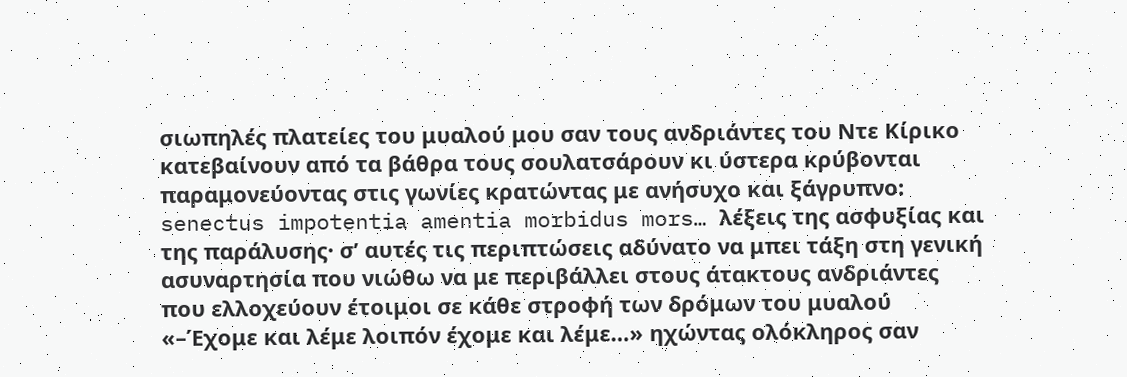σιωπηλές πλατείες του μυαλού μου σαν τους ανδριάντες του Ντε Κίρικο κατεβαίνουν από τα βάθρα τους σουλατσάρουν κι ύστερα κρύβονται παραμονεύοντας στις γωνίες κρατώντας με ανήσυχο και ξάγρυπνο: senectus impotentia amentia morbidus mors… λέξεις της ασφυξίας και της παράλυσης· σ’ αυτές τις περιπτώσεις αδύνατο να μπει τάξη στη γενική ασυναρτησία που νιώθω να με περιβάλλει στους άτακτους ανδριάντες που ελλοχεύουν έτοιμοι σε κάθε στροφή των δρόμων του μυαλού «–Έχομε και λέμε λοιπόν έχομε και λέμε…» ηχώντας ολόκληρος σαν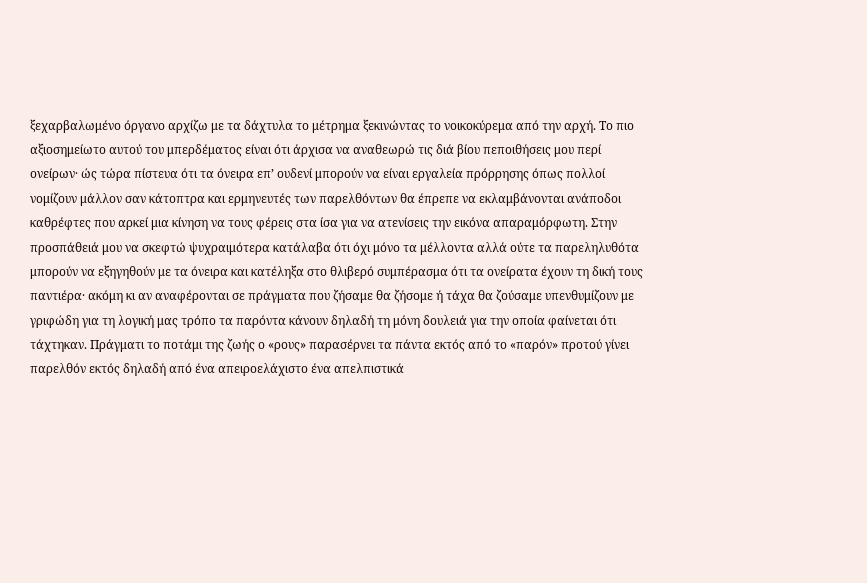ξεχαρβαλωμένο όργανο αρχίζω με τα δάχτυλα το μέτρημα ξεκινώντας το νοικοκύρεμα από την αρχή. Το πιο αξιοσημείωτο αυτού του μπερδέματος είναι ότι άρχισα να αναθεωρώ τις διά βίου πεποιθήσεις μου περί ονείρων· ώς τώρα πίστευα ότι τα όνειρα επ’ ουδενί μπορούν να είναι εργαλεία πρόρρησης όπως πολλοί νομίζουν μάλλον σαν κάτοπτρα και ερμηνευτές των παρελθόντων θα έπρεπε να εκλαμβάνονται ανάποδοι καθρέφτες που αρκεί μια κίνηση να τους φέρεις στα ίσα για να ατενίσεις την εικόνα απαραμόρφωτη. Στην προσπάθειά μου να σκεφτώ ψυχραιμότερα κατάλαβα ότι όχι μόνο τα μέλλοντα αλλά ούτε τα παρεληλυθότα μπορούν να εξηγηθούν με τα όνειρα και κατέληξα στο θλιβερό συμπέρασμα ότι τα ονείρατα έχουν τη δική τους παντιέρα· ακόμη κι αν αναφέρονται σε πράγματα που ζήσαμε θα ζήσομε ή τάχα θα ζούσαμε υπενθυμίζουν με γριφώδη για τη λογική μας τρόπο τα παρόντα κάνουν δηλαδή τη μόνη δουλειά για την οποία φαίνεται ότι τάχτηκαν. Πράγματι το ποτάμι της ζωής ο «ρους» παρασέρνει τα πάντα εκτός από το «παρόν» προτού γίνει παρελθόν εκτός δηλαδή από ένα απειροελάχιστο ένα απελπιστικά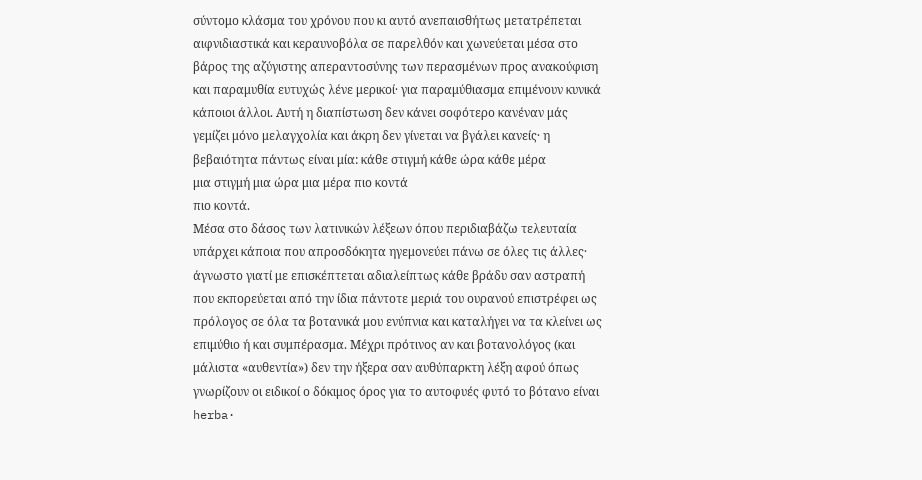σύντομο κλάσμα του χρόνου που κι αυτό ανεπαισθήτως μετατρέπεται αιφνιδιαστικά και κεραυνοβόλα σε παρελθόν και χωνεύεται μέσα στο βάρος της αζύγιστης απεραντοσύνης των περασμένων προς ανακούφιση και παραμυθία ευτυχώς λένε μερικοί· για παραμύθιασμα επιμένουν κυνικά κάποιοι άλλοι. Αυτή η διαπίστωση δεν κάνει σοφότερο κανέναν μάς γεμίζει μόνο μελαγχολία και άκρη δεν γίνεται να βγάλει κανείς· η βεβαιότητα πάντως είναι μία: κάθε στιγμή κάθε ώρα κάθε μέρα
μια στιγμή μια ώρα μια μέρα πιο κοντά
πιο κοντά.
Μέσα στο δάσος των λατινικών λέξεων όπου περιδιαβάζω τελευταία υπάρχει κάποια που απροσδόκητα ηγεμονεύει πάνω σε όλες τις άλλες· άγνωστο γιατί με επισκέπτεται αδιαλείπτως κάθε βράδυ σαν αστραπή που εκπορεύεται από την ίδια πάντοτε μεριά του ουρανού επιστρέφει ως πρόλογος σε όλα τα βοτανικά μου ενύπνια και καταλήγει να τα κλείνει ως επιμύθιο ή και συμπέρασμα. Μέχρι πρότινος αν και βοτανολόγος (και μάλιστα «αυθεντία») δεν την ήξερα σαν αυθύπαρκτη λέξη αφού όπως γνωρίζουν οι ειδικοί ο δόκιμος όρος για το αυτοφυές φυτό το βότανο είναι herba·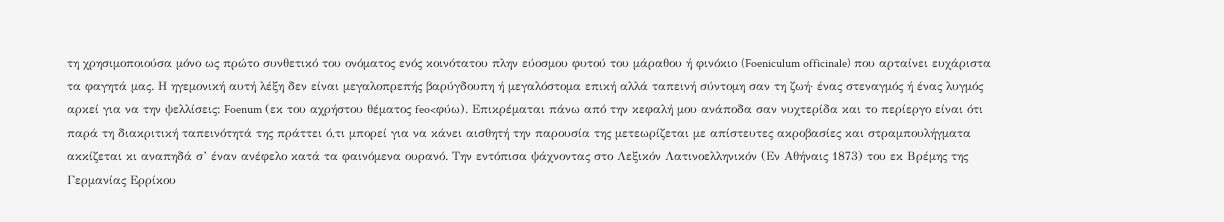τη χρησιμοποιούσα μόνο ως πρώτο συνθετικό του ονόματος ενός κοινότατου πλην εύοσμου φυτού του μάραθου ή φινόκιο (Foeniculum officinale) που αρταίνει ευχάριστα τα φαγητά μας. Η ηγεμονική αυτή λέξη δεν είναι μεγαλοπρεπής βαρύγδουπη ή μεγαλόστομα επική αλλά ταπεινή σύντομη σαν τη ζωή· ένας στεναγμός ή ένας λυγμός αρκεί για να την ψελλίσεις: Foenum (εκ του αχρήστου θέματος feo<φύω). Επικρέμαται πάνω από την κεφαλή μου ανάποδα σαν νυχτερίδα και το περίεργο είναι ότι παρά τη διακριτική ταπεινότητά της πράττει ό,τι μπορεί για να κάνει αισθητή την παρουσία της μετεωρίζεται με απίστευτες ακροβασίες και στραμπουλήγματα ακκίζεται κι αναπηδά σ’ έναν ανέφελο κατά τα φαινόμενα ουρανό. Την εντόπισα ψάχνοντας στο Λεξικόν Λατινοελληνικόν (Εν Αθήναις 1873) του εκ Βρέμης της Γερμανίας Ερρίκου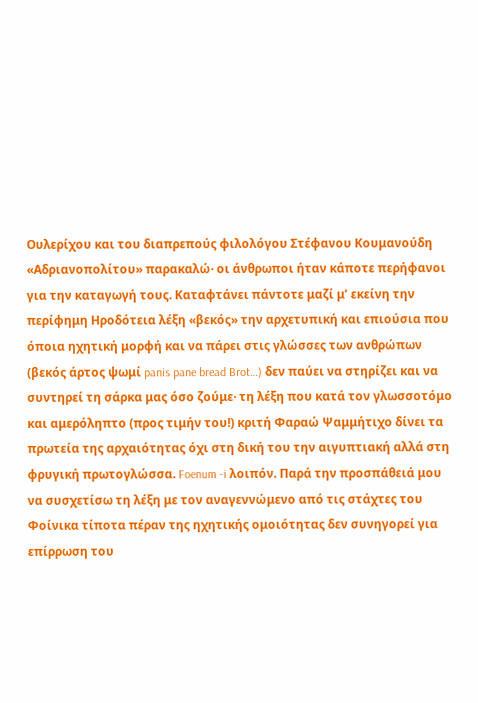Ουλερίχου και του διαπρεπούς φιλολόγου Στέφανου Κουμανούδη «Αδριανοπολίτου» παρακαλώ· οι άνθρωποι ήταν κάποτε περήφανοι για την καταγωγή τους. Καταφτάνει πάντοτε μαζί μ’ εκείνη την περίφημη Ηροδότεια λέξη «βεκός» την αρχετυπική και επιούσια που όποια ηχητική μορφή και να πάρει στις γλώσσες των ανθρώπων (βεκός άρτος ψωμί panis pane bread Brot…) δεν παύει να στηρίζει και να συντηρεί τη σάρκα μας όσο ζούμε· τη λέξη που κατά τον γλωσσοτόμο και αμερόληπτο (προς τιμήν του!) κριτή Φαραώ Ψαμμήτιχο δίνει τα πρωτεία της αρχαιότητας όχι στη δική του την αιγυπτιακή αλλά στη φρυγική πρωτογλώσσα. Foenum -i λοιπόν. Παρά την προσπάθειά μου να συσχετίσω τη λέξη με τον αναγεννώμενο από τις στάχτες του Φοίνικα τίποτα πέραν της ηχητικής ομοιότητας δεν συνηγορεί για επίρρωση του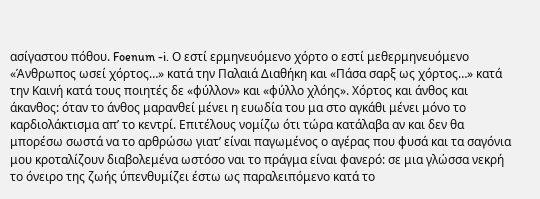ασίγαστου πόθου. Foenum -i. Ο εστί ερμηνευόμενο χόρτο ο εστί μεθερμηνευόμενο «Άνθρωπος ωσεί χόρτος…» κατά την Παλαιά Διαθήκη και «Πάσα σαρξ ως χόρτος…» κατά την Καινή κατά τους ποιητές δε «φύλλον» και «φύλλο χλόης». Χόρτος και άνθος και άκανθος: όταν το άνθος μαρανθεί μένει η ευωδία του μα στο αγκάθι μένει μόνο το καρδιολάκτισμα απ’ το κεντρί. Επιτέλους νομίζω ότι τώρα κατάλαβα αν και δεν θα μπορέσω σωστά να το αρθρώσω γιατ’ είναι παγωμένος ο αγέρας που φυσά και τα σαγόνια μου κροταλίζουν διαβολεμένα ωστόσο ναι το πράγμα είναι φανερό: σε μια γλώσσα νεκρή το όνειρο της ζωής ύπενθυμίζει έστω ως παραλειπόμενο κατά το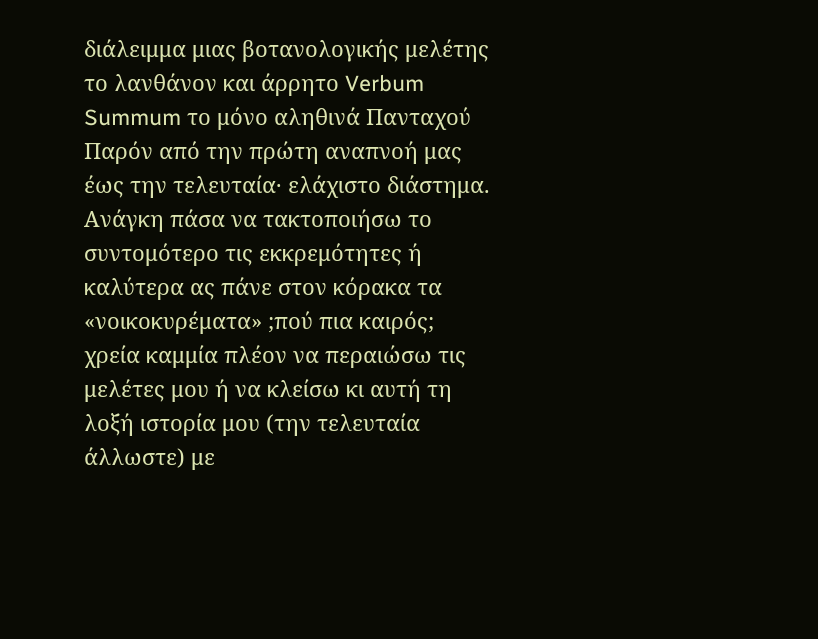διάλειμμα μιας βοτανολογικής μελέτης το λανθάνον και άρρητο Verbum Summum το μόνο αληθινά Πανταχού Παρόν από την πρώτη αναπνοή μας έως την τελευταία· ελάχιστο διάστημα. Ανάγκη πάσα να τακτοποιήσω το συντομότερο τις εκκρεμότητες ή καλύτερα ας πάνε στον κόρακα τα «νοικοκυρέματα» ;πού πια καιρός; χρεία καμμία πλέον να περαιώσω τις μελέτες μου ή να κλείσω κι αυτή τη λοξή ιστορία μου (την τελευταία άλλωστε) με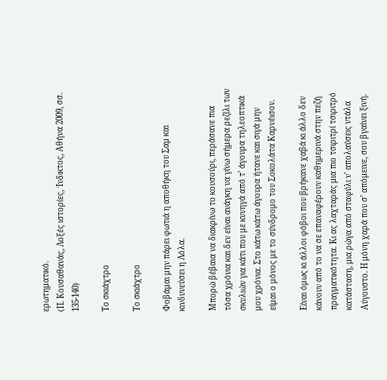ερωτηματικό.
(Π. Κουσαθανάς, Λοξές ιστορίες, Ίνδικτος, Αθήνα 2009, σσ. 135-140)

Το σκιάχτρο

Το σκιάχτρο

Φοβάμαι μην πάρει φωτιά η αποθήκη του Σαμ και κινδυνεύσει η Λόλα.

Μπορώ βέβαια να διακρίνω το κουσούρι, περάσανε πια τόσα χρόνια και δεν είναι ανάγκη να γίνω σήμερα ρεζίλι των σκυλιών για κάτι που με κυνηγά από τ’ άγουρα τηλεοπτικά μου χρόνια. Στο κάτω κάτω άγουρα ήτανε και σιγά μην είμαι ο μόνος με το σύνδρομο του Σοκολάτα Καρνέισον.

Είναι όμως κι άλλοι φόβοι που βρήκανε χαβά κι άλλο δεν κάνουν από το να σε επαναφέρουν καθημερινά στην πεζή πραγματικότητα. Κι ας λαχταράς μια πιο τσιριτρί τσιριτρό κατάσταση, μια ρώγα από σταφύλι ν’ απολαύσεις ντάλα Αύγουστο. Η μόνη χαρά που σ’ απόμεινε, σου βγαίνει ξινή.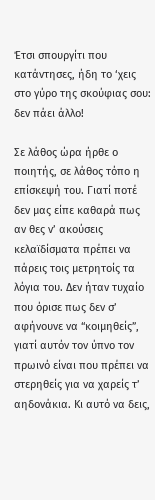Έτσι σπουργίτι που κατάντησες, ήδη το ‘χεις στο γύρο της σκούφιας σου: δεν πάει άλλο!

Σε λάθος ώρα ήρθε ο ποιητής, σε λάθος τόπο η επίσκεψή του. Γιατί ποτέ δεν μας είπε καθαρά πως αν θες ν’ ακούσεις κελαϊδίσματα πρέπει να πάρεις τοις μετρητοίς τα λόγια του. Δεν ήταν τυχαίο που όρισε πως δεν σ’ αφήνουνε να “κοιμηθείς”, γιατί αυτόν τον ύπνο τον πρωινό είναι που πρέπει να στερηθείς για να χαρείς τ’ αηδονάκια. Κι αυτό να δεις,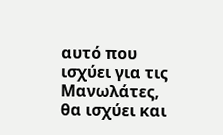αυτό που ισχύει για τις Μανωλάτες, θα ισχύει και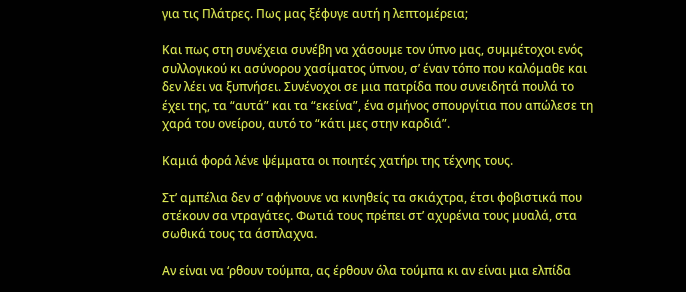για τις Πλάτρες. Πως μας ξέφυγε αυτή η λεπτομέρεια;

Και πως στη συνέχεια συνέβη να χάσουμε τον ύπνο μας, συμμέτοχοι ενός συλλογικού κι ασύνορου χασίματος ύπνου, σ’ έναν τόπο που καλόμαθε και δεν λέει να ξυπνήσει. Συνένοχοι σε μια πατρίδα που συνειδητά πουλά το έχει της, τα “αυτά” και τα “εκείνα”, ένα σμήνος σπουργίτια που απώλεσε τη χαρά του ονείρου, αυτό το “κάτι μες στην καρδιά”.

Καμιά φορά λένε ψέμματα οι ποιητές χατήρι της τέχνης τους.

Στ’ αμπέλια δεν σ’ αφήνουνε να κινηθείς τα σκιάχτρα, έτσι φοβιστικά που στέκουν σα ντραγάτες. Φωτιά τους πρέπει στ’ αχυρένια τους μυαλά, στα σωθικά τους τα άσπλαχνα.

Αν είναι να ‘ρθουν τούμπα, ας έρθουν όλα τούμπα κι αν είναι μια ελπίδα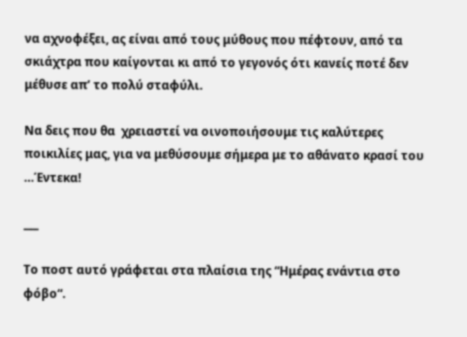να αχνοφέξει, ας είναι από τους μύθους που πέφτουν, από τα σκιάχτρα που καίγονται κι από το γεγονός ότι κανείς ποτέ δεν μέθυσε απ’ το πολύ σταφύλι.

Να δεις που θα  χρειαστεί να οινοποιήσουμε τις καλύτερες ποικιλίες μας, για να μεθύσουμε σήμερα με το αθάνατο κρασί του …Έντεκα!

___

Το ποστ αυτό γράφεται στα πλαίσια της “Ημέρας ενάντια στο φόβο“.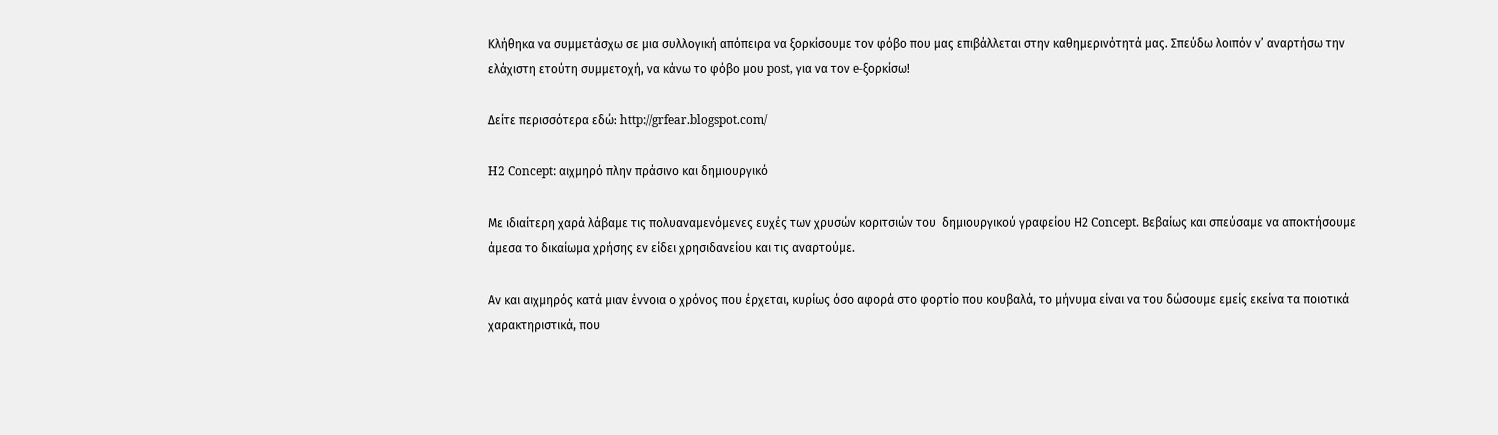Κλήθηκα να συμμετάσχω σε μια συλλογική απόπειρα να ξορκίσουμε τον φόβο που μας επιβάλλεται στην καθημερινότητά μας. Σπεύδω λοιπόν ν’ αναρτήσω την ελάχιστη ετούτη συμμετοχή, να κάνω το φόβο μου post, για να τον e-ξορκίσω!

Δείτε περισσότερα εδώ: http://grfear.blogspot.com/

H2 Concept: αιχμηρό πλην πράσινο και δημιουργικό

Με ιδιαίτερη χαρά λάβαμε τις πολυαναμενόμενες ευχές των χρυσών κοριτσιών του  δημιουργικού γραφείου Η2 Concept. Βεβαίως και σπεύσαμε να αποκτήσουμε άμεσα το δικαίωμα χρήσης εν είδει χρησιδανείου και τις αναρτούμε.

Αν και αιχμηρός κατά μιαν έννοια ο χρόνος που έρχεται, κυρίως όσο αφορά στο φορτίο που κουβαλά, το μήνυμα είναι να του δώσουμε εμείς εκείνα τα ποιοτικά χαρακτηριστικά, που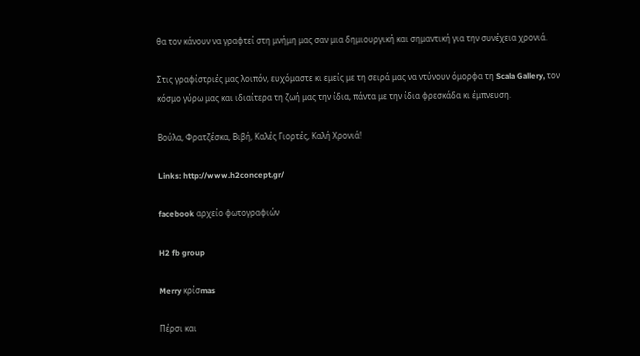θα τον κάνουν να γραφτεί στη μνήμη μας σαν μια δημιουργική και σημαντική για την συνέχεια χρονιά.

Στις γραφίστριές μας λοιπόν, ευχόμαστε κι εμείς με τη σειρά μας να ντύνουν όμορφα τη Scala Gallery, τον κόσμο γύρω μας και ιδιαίτερα τη ζωή μας την ίδια, πάντα με την ίδια φρεσκάδα κι έμπνευση.

Βούλα, Φρατζέσκα, Βιβή, Καλές Γιορτές, Καλή Χρονιά!

Links: http://www.h2concept.gr/

facebook αρχείο φωτογραφιών

H2 fb group

Merry κρίσmas

Πέρσι και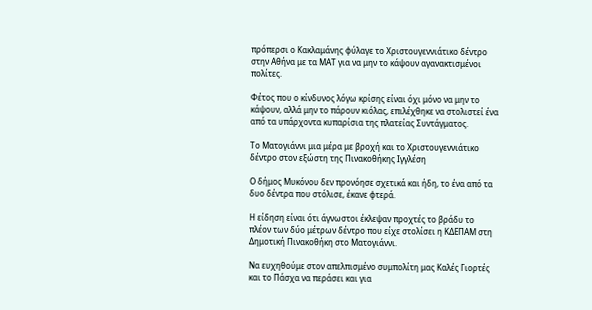πρόπερσι ο Κακλαμάνης φύλαγε το Χριστουγεννιάτικο δέντρο στην Αθήνα με τα ΜΑΤ για να μην το κάψουν αγανακτισμένοι πολίτες.

Φέτος που ο κίνδυνος λόγω κρίσης είναι όχι μόνο να μην το κάψουν, αλλά μην το πάρουν κιόλας, επιλέχθηκε να στολιστεί ένα από τα υπάρχοντα κυπαρίσια της πλατείας Συντάγματος.

Το Ματογιάννι μια μέρα με βροχή και το Χριστουγεννιάτικο δέντρο στον εξώστη της Πινακοθήκης Ιγγλέση

Ο δήμος Μυκόνου δεν προνόησε σχετικά και ήδη, το ένα από τα δυο δέντρα που στόλισε, έκανε φτερά.

Η είδηση είναι ότι άγνωστοι έκλεψαν προχτές το βράδυ το πλέον των δύο μέτρων δέντρο που είχε στολίσει η ΚΔΕΠΑΜ στη Δημοτική Πινακοθήκη στο Ματογιάννι.

Να ευχηθούμε στον απελπισμένο συμπολίτη μας Καλές Γιορτές και το Πάσχα να περάσει και για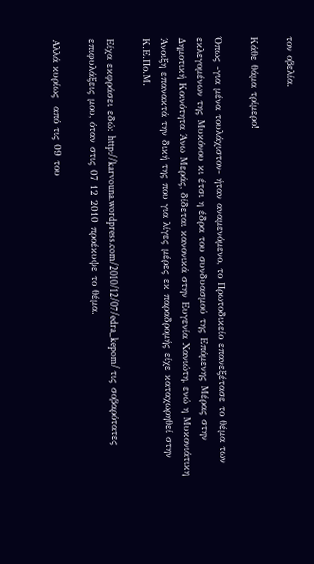τον οβελία.

Κάθε θάμα τρίμερο!

Όπως -για μένα τουλάχιστον- ήταν αναμενόμενο, το Πρωτοδικείο επανεξέτασε το θέμα των εκλεγομένων της Μυκόνου κι έτσι η έδρα του συνδυασμού της Επόμενης Μέρας στην Δημοτική Κοινότητα Άνω Μεράς, δίδεται κανονικά στην Ευγενία Χανιώτη, ενώ η Μυκονιάτικη Άνοιξη επανακτά την δική της που για λίγες μέρες εκ παραδρομής είχε καταχωρηθεί στην Κ.Ε.Πο.Μ.

Είχα εκφράσει εδώ: http://karvouna.wordpress.com/2010/12/07/edra_kepom/ τις σοβαρότατες επιφυλάξεις μου, όταν στις 07 12 2010 προέκυψε το θέμα.

Αλλά κυρίως  από τις 09 του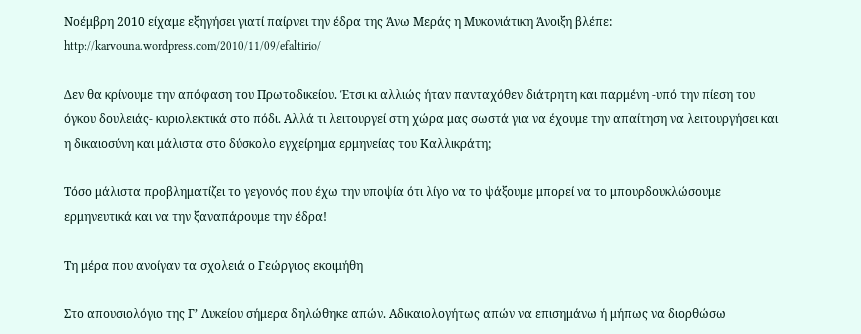Νοέμβρη 2010 είχαμε εξηγήσει γιατί παίρνει την έδρα της Άνω Μεράς η Μυκονιάτικη Άνοιξη βλέπε: http://karvouna.wordpress.com/2010/11/09/efaltirio/

Δεν θα κρίνουμε την απόφαση του Πρωτοδικείου. Έτσι κι αλλιώς ήταν πανταχόθεν διάτρητη και παρμένη -υπό την πίεση του όγκου δουλειάς- κυριολεκτικά στο πόδι. Αλλά τι λειτουργεί στη χώρα μας σωστά για να έχουμε την απαίτηση να λειτουργήσει και η δικαιοσύνη και μάλιστα στο δύσκολο εγχείρημα ερμηνείας του Καλλικράτη;

Τόσο μάλιστα προβληματίζει το γεγονός που έχω την υποψία ότι λίγο να το ψάξουμε μπορεί να το μπουρδουκλώσουμε ερμηνευτικά και να την ξαναπάρουμε την έδρα!

Τη μέρα που ανοίγαν τα σχολειά ο Γεώργιος εκοιμήθη

Στο απουσιολόγιο της Γ’ Λυκείου σήμερα δηλώθηκε απών. Αδικαιολογήτως απών να επισημάνω ή μήπως να διορθώσω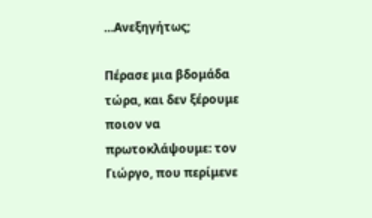…Ανεξηγήτως;

Πέρασε μια βδομάδα τώρα, και δεν ξέρουμε ποιον να πρωτοκλάψουμε: τον Γιώργο, που περίμενε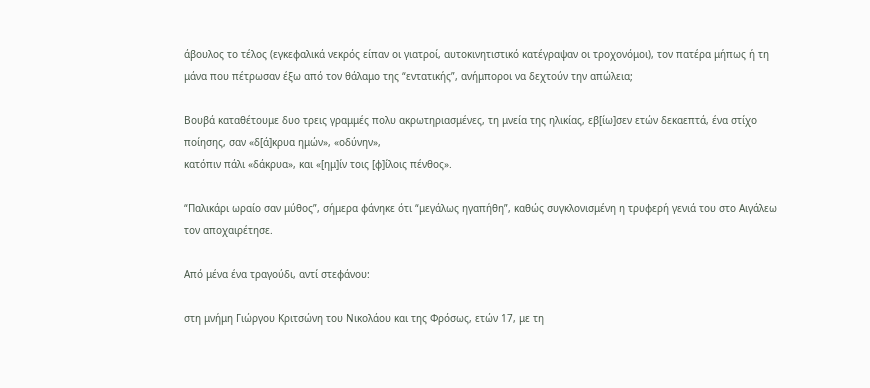άβουλος το τέλος (εγκεφαλικά νεκρός είπαν οι γιατροί, αυτοκινητιστικό κατέγραψαν οι τροχονόμοι), τον πατέρα μήπως ή τη μάνα που πέτρωσαν έξω από τον θάλαμο της “εντατικής”, ανήμποροι να δεχτούν την απώλεια;

Βουβά καταθέτουμε δυο τρεις γραμμές πολυ ακρωτηριασμένες, τη μνεία της ηλικίας, εβ[ίω]σεν ετών δεκαεπτά, ένα στίχο ποίησης, σαν «δ[ά]κρυα ημών», «οδύνην»,
κατόπιν πάλι «δάκρυα», και «[ημ]ίν τοις [φ]ίλοις πένθος».

“Παλικάρι ωραίο σαν μύθος”, σήμερα φάνηκε ότι “μεγάλως ηγαπήθη”, καθώς συγκλονισμένη η τρυφερή γενιά του στο Αιγάλεω τον αποχαιρέτησε.

Από μένα ένα τραγούδι, αντί στεφάνου:

στη μνήμη Γιώργου Κριτσώνη του Νικολάου και της Φρόσως, ετών 17, με τη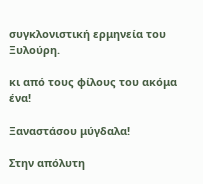συγκλονιστική ερμηνεία του Ξυλούρη.

κι από τους φίλους του ακόμα ένα!

Ξαναστάσου μύγδαλα!

Στην απόλυτη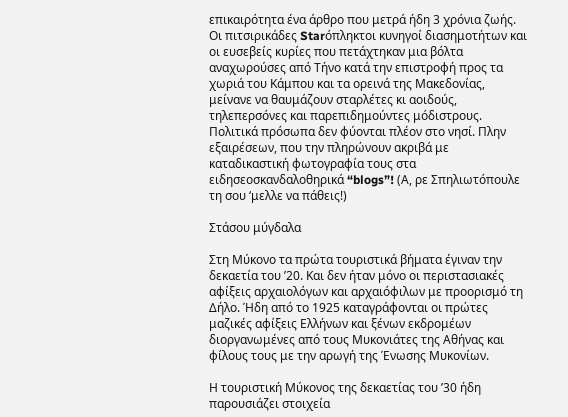επικαιρότητα ένα άρθρο που μετρά ήδη 3 χρόνια ζωής. Οι πιτσιρικάδες Starόπληκτοι κυνηγοί διασημοτήτων και οι ευσεβείς κυρίες που πετάχτηκαν μια βόλτα αναχωρούσες από Τήνο κατά την επιστροφή προς τα χωριά του Κάμπου και τα ορεινά της Μακεδονίας, μείνανε να θαυμάζουν σταρλέτες κι αοιδούς, τηλεπερσόνες και παρεπιδημούντες μόδιστρους. Πολιτικά πρόσωπα δεν φύονται πλέον στο νησί. Πλην εξαιρέσεων, που την πληρώνουν ακριβά με καταδικαστική φωτογραφία τους στα ειδησεοσκανδαλοθηρικά “blogs”! (Α, ρε Σπηλιωτόπουλε τη σου ‘μελλε να πάθεις!)

Στάσου μύγδαλα

Στη Μύκονο τα πρώτα τουριστικά βήματα έγιναν την δεκαετία του ’20. Και δεν ήταν μόνο οι περιστασιακές αφίξεις αρχαιολόγων και αρχαιόφιλων με προορισμό τη Δήλο. Ήδη από το 1925 καταγράφονται οι πρώτες μαζικές αφίξεις Ελλήνων και ξένων εκδρομέων διοργανωμένες από τους Μυκονιάτες της Αθήνας και φίλους τους με την αρωγή της Ένωσης Μυκονίων.

Η τουριστική Μύκονος της δεκαετίας του ’30 ήδη παρουσιάζει στοιχεία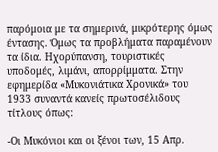παρόμοια με τα σημερινά, μικρότερης όμως έντασης. Όμως τα προβλήματα παραμένουν τα ίδια. Ηχορύπανση, τουριστικές υποδομές, λιμάνι, απορρίμματα. Στην εφημερίδα «Μυκονιάτικα Χρονικά» του 1933 συναντά κανείς πρωτοσέλιδους τίτλους όπως:

-Οι Μυκόνιοι και οι ξένοι των, 15 Απρ.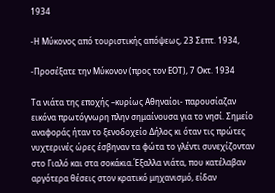1934

-Η Μύκονος από τουριστικής απόψεως, 23 Σεπτ. 1934,

-Προσέξατε την Μύκονον (προς τον ΕΟΤ), 7 Οκτ. 1934

Τα νιάτα της εποχής –κυρίως Αθηναίοι- παρουσίαζαν εικόνα πρωτόγνωρη πλην σημαίνουσα για το νησί. Σημείο αναφοράς ήταν το ξενοδοχείο Δήλος κι όταν τις πρώτες νυχτερινές ώρες έσβηναν τα φώτα το γλέντι συνεχίζονταν στο Γιαλό και στα σοκάκια.Έξαλλα νιάτα, που κατέλαβαν αργότερα θέσεις στον κρατικό μηχανισμό, είδαν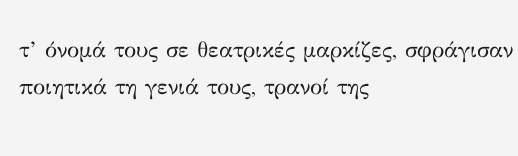τ’ όνομά τους σε θεατρικές μαρκίζες, σφράγισαν ποιητικά τη γενιά τους, τρανοί της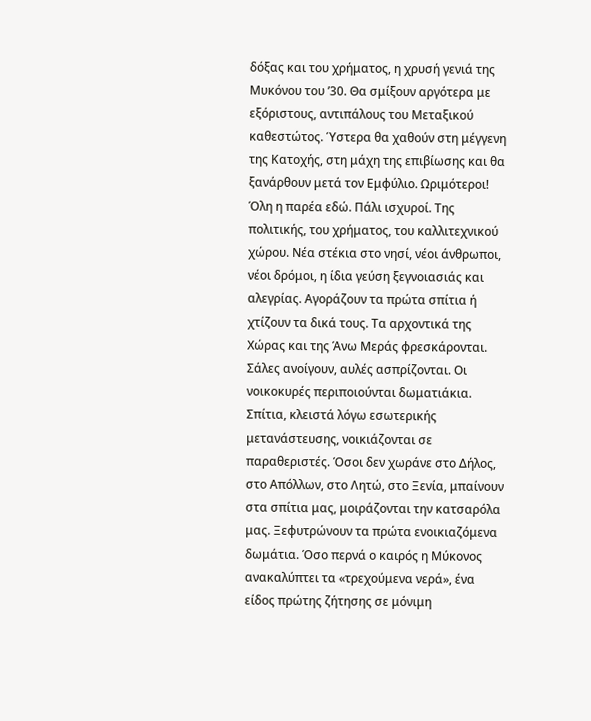δόξας και του χρήματος, η χρυσή γενιά της Μυκόνου του ’30. Θα σμίξουν αργότερα με εξόριστους, αντιπάλους του Μεταξικού καθεστώτος. Ύστερα θα χαθούν στη μέγγενη της Κατοχής, στη μάχη της επιβίωσης και θα ξανάρθουν μετά τον Εμφύλιο. Ωριμότεροι! Όλη η παρέα εδώ. Πάλι ισχυροί. Της πολιτικής, του χρήματος, του καλλιτεχνικού χώρου. Νέα στέκια στο νησί, νέοι άνθρωποι, νέοι δρόμοι, η ίδια γεύση ξεγνοιασιάς και αλεγρίας. Αγοράζουν τα πρώτα σπίτια ή χτίζουν τα δικά τους. Τα αρχοντικά της Χώρας και της Άνω Μεράς φρεσκάρονται. Σάλες ανοίγουν, αυλές ασπρίζονται. Οι νοικοκυρές περιποιούνται δωματιάκια. Σπίτια, κλειστά λόγω εσωτερικής μετανάστευσης, νοικιάζονται σε παραθεριστές. Όσοι δεν χωράνε στο Δήλος, στο Απόλλων, στο Λητώ, στο Ξενία, μπαίνουν στα σπίτια μας, μοιράζονται την κατσαρόλα μας. Ξεφυτρώνουν τα πρώτα ενοικιαζόμενα δωμάτια. Όσο περνά ο καιρός η Μύκονος ανακαλύπτει τα «τρεχούμενα νερά», ένα είδος πρώτης ζήτησης σε μόνιμη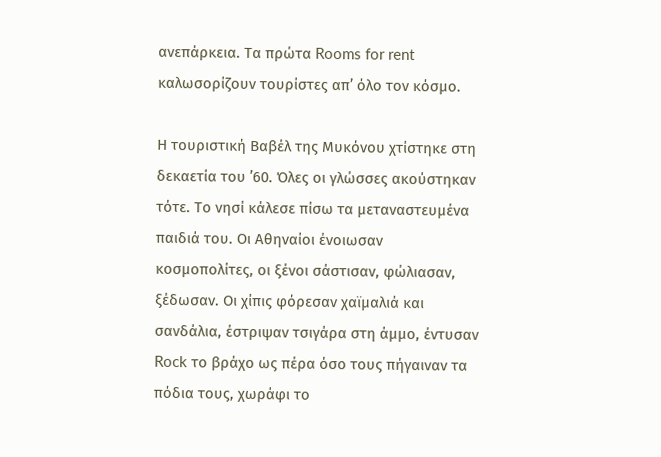ανεπάρκεια. Τα πρώτα Rooms for rent καλωσορίζουν τουρίστες απ’ όλο τον κόσμο.

Η τουριστική Βαβέλ της Μυκόνου χτίστηκε στη δεκαετία του ’60. Όλες οι γλώσσες ακούστηκαν τότε. Το νησί κάλεσε πίσω τα μεταναστευμένα παιδιά του. Οι Αθηναίοι ένοιωσαν κοσμοπολίτες, οι ξένοι σάστισαν, φώλιασαν, ξέδωσαν. Οι χίπις φόρεσαν χαϊμαλιά και σανδάλια, έστριψαν τσιγάρα στη άμμο, έντυσαν Rock το βράχο ως πέρα όσο τους πήγαιναν τα πόδια τους, χωράφι το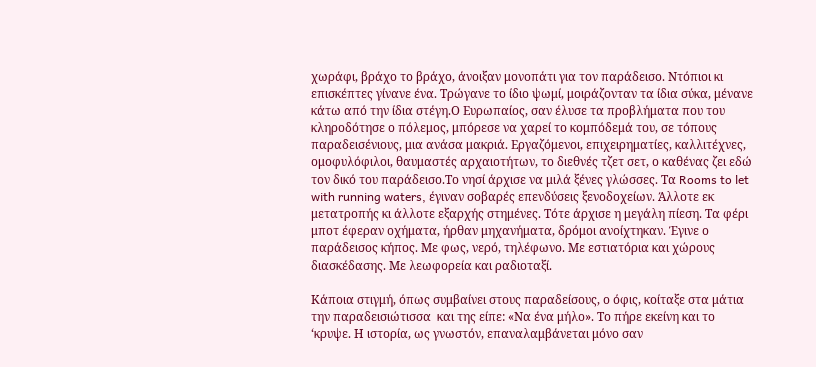χωράφι, βράχο το βράχο, άνοιξαν μονοπάτι για τον παράδεισο. Ντόπιοι κι επισκέπτες γίνανε ένα. Τρώγανε το ίδιο ψωμί, μοιράζονταν τα ίδια σύκα, μένανε κάτω από την ίδια στέγη.Ο Ευρωπαίος, σαν έλυσε τα προβλήματα που του κληροδότησε ο πόλεμος, μπόρεσε να χαρεί το κομπόδεμά του, σε τόπους παραδεισένιους, μια ανάσα μακριά. Εργαζόμενοι, επιχειρηματίες, καλλιτέχνες, ομοφυλόφιλοι, θαυμαστές αρχαιοτήτων, το διεθνές τζετ σετ, ο καθένας ζει εδώ τον δικό του παράδεισο.Το νησί άρχισε να μιλά ξένες γλώσσες. Τα Rooms to let with running waters, έγιναν σοβαρές επενδύσεις ξενοδοχείων. Άλλοτε εκ μετατροπής κι άλλοτε εξαρχής στημένες. Τότε άρχισε η μεγάλη πίεση. Τα φέρι μποτ έφεραν οχήματα, ήρθαν μηχανήματα, δρόμοι ανοίχτηκαν. Έγινε ο παράδεισος κήπος. Με φως, νερό, τηλέφωνο. Με εστιατόρια και χώρους διασκέδασης. Με λεωφορεία και ραδιοταξί.

Κάποια στιγμή, όπως συμβαίνει στους παραδείσους, ο όφις, κοίταξε στα μάτια την παραδεισιώτισσα  και της είπε: «Να ένα μήλο». Το πήρε εκείνη και το ‘κρυψε. Η ιστορία, ως γνωστόν, επαναλαμβάνεται μόνο σαν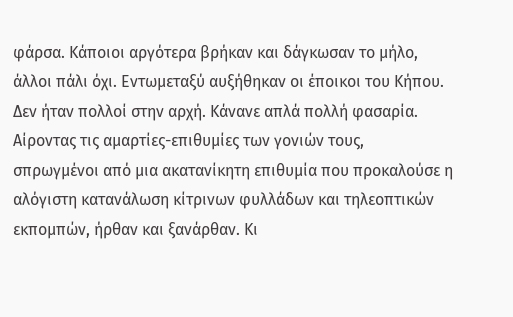φάρσα. Κάποιοι αργότερα βρήκαν και δάγκωσαν το μήλο, άλλοι πάλι όχι. Εντωμεταξύ αυξήθηκαν οι έποικοι του Κήπου. Δεν ήταν πολλοί στην αρχή. Κάνανε απλά πολλή φασαρία. Αίροντας τις αμαρτίες-επιθυμίες των γονιών τους, σπρωγμένοι από μια ακατανίκητη επιθυμία που προκαλούσε η αλόγιστη κατανάλωση κίτρινων φυλλάδων και τηλεοπτικών εκπομπών, ήρθαν και ξανάρθαν. Κι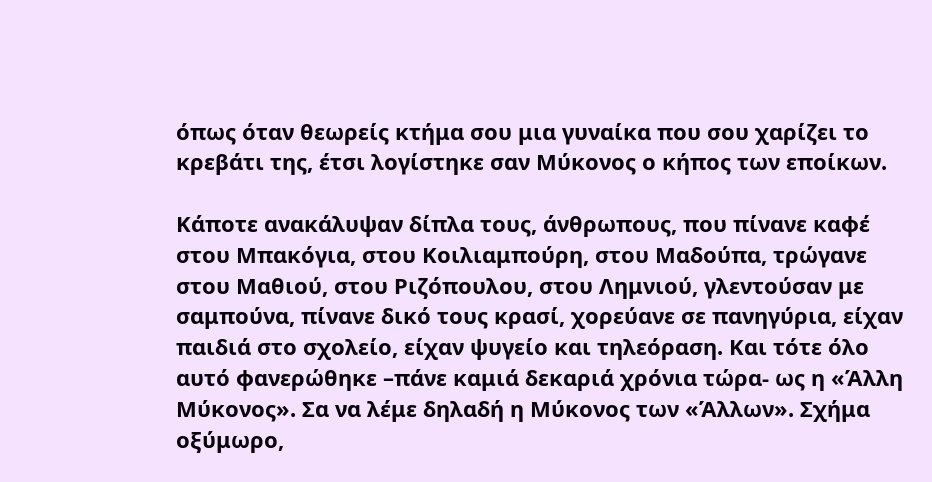όπως όταν θεωρείς κτήμα σου μια γυναίκα που σου χαρίζει το κρεβάτι της, έτσι λογίστηκε σαν Μύκονος ο κήπος των εποίκων.

Κάποτε ανακάλυψαν δίπλα τους, άνθρωπους, που πίνανε καφέ στου Μπακόγια, στου Κοιλιαμπούρη, στου Μαδούπα, τρώγανε στου Μαθιού, στου Ριζόπουλου, στου Λημνιού, γλεντούσαν με σαμπούνα, πίνανε δικό τους κρασί, χορεύανε σε πανηγύρια, είχαν παιδιά στο σχολείο, είχαν ψυγείο και τηλεόραση. Και τότε όλο αυτό φανερώθηκε –πάνε καμιά δεκαριά χρόνια τώρα- ως η «Άλλη Μύκονος». Σα να λέμε δηλαδή η Μύκονος των «Άλλων». Σχήμα οξύμωρο,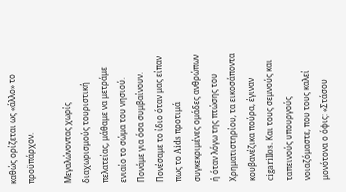καθώς ορίζεται ως «άλλο» το προϋπάρχον.

Μεγαλώνοντας χωρίς διαχωρισμούς τουριστική πελατείας, μάθαμε να μετράμε ενιαίο το σώμα του νησιού. Πονάμε για όσα συμβαίνουν. Πονέσαμε το ίδιο όταν μας είπαν πως το Aids προτιμά συγκεκριμένες ομάδες ανθρώπων ή όταν λόγω της πτώσης του Χρηματιστηρίου, τα εικοσάποντα κουβανέζικα πούρα, έγιναν cigarillos. Και τους σεμνούς και ταπεινούς υπουργούς νοιαζόμαστε, που τους καλεί μονότονα ο όφις: «Στάσου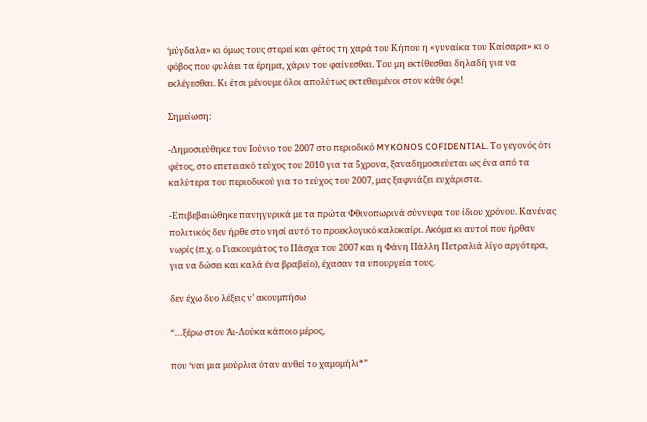‘μύγδαλα» κι όμως τους στερεί και φέτος τη χαρά του Κήπου η «γυναίκα του Καίσαρα» κι ο φόβος που φυλάει τα έρημα, χάριν του φαίνεσθαι. Του μη εκτίθεσθαι δηλαδή για να εκλέγεσθαι. Κι έτσι μένουμε όλοι απολύτως εκτεθειμένοι στον κάθε όφι!

Σημείωση:

-Δημοσιεύθηκε τον Ιούνιο του 2007 στο περιοδικό MYKONOS COFIDENTIAL. Το γεγονός ότι φέτος, στο επετειακό τεύχος του 2010 για τα 5χρονα, ξαναδημοσιεύεται ως ένα από τα καλύτερα του περιοδικού για το τεύχος του 2007, μας ξαφνιάζει ευχάριστα.

-Επιβεβαιώθηκε πανηγυρικά με τα πρώτα Φθινοπωρινά σύννεφα του ίδιου χρόνου. Κανένας πολιτικός δεν ήρθε στο νησί αυτό το προεκλογικό καλοκαίρι. Ακόμα κι αυτοί που ήρθαν νωρίς (π.χ. ο Γιακουμάτος το Πάσχα του 2007 και η Φάνη Πάλλη Πετραλιά λίγο αργότερα, για να δώσει και καλά ένα βραβείο), έχασαν τα υπουργεία τους.

δεν έχω δυο λέξεις ν’ ακουμπήσω

“…ξέρω στον Άι-Λούκα κάποιο μέρος,

που ‘ναι μια μούρλια όταν ανθεί το χαμομήλι*”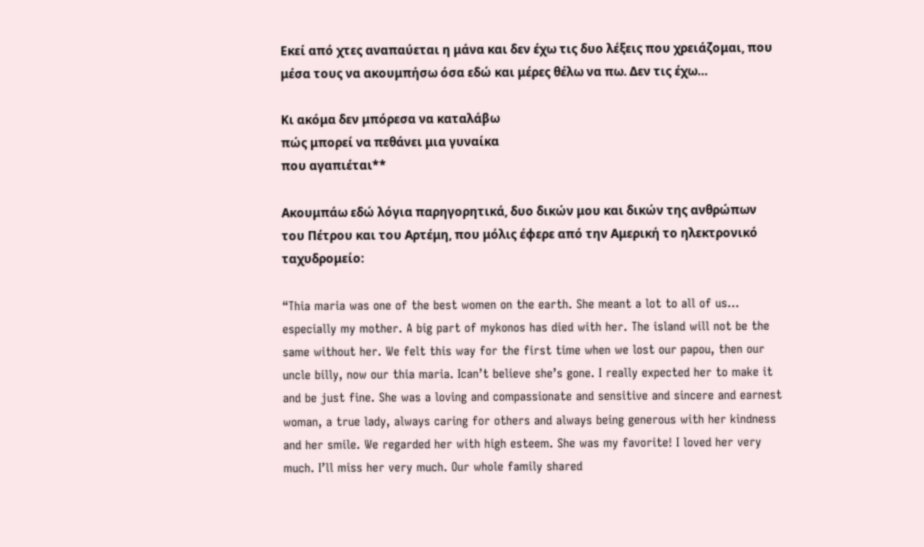Εκεί από χτες αναπαύεται η μάνα και δεν έχω τις δυο λέξεις που χρειάζομαι, που μέσα τους να ακουμπήσω όσα εδώ και μέρες θέλω να πω. Δεν τις έχω…

Κι ακόμα δεν μπόρεσα να καταλάβω
πώς μπορεί να πεθάνει μια γυναίκα
που αγαπιέται**

Ακουμπάω εδώ λόγια παρηγορητικά, δυο δικών μου και δικών της ανθρώπων του Πέτρου και του Αρτέμη, που μόλις έφερε από την Αμερική το ηλεκτρονικό ταχυδρομείο:

“Thia maria was one of the best women on the earth. She meant a lot to all of us… especially my mother. A big part of mykonos has died with her. The island will not be the same without her. We felt this way for the first time when we lost our papou, then our uncle billy, now our thia maria. Ican’t believe she’s gone. I really expected her to make it and be just fine. She was a loving and compassionate and sensitive and sincere and earnest woman, a true lady, always caring for others and always being generous with her kindness and her smile. We regarded her with high esteem. She was my favorite! I loved her very much. I’ll miss her very much. Our whole family shared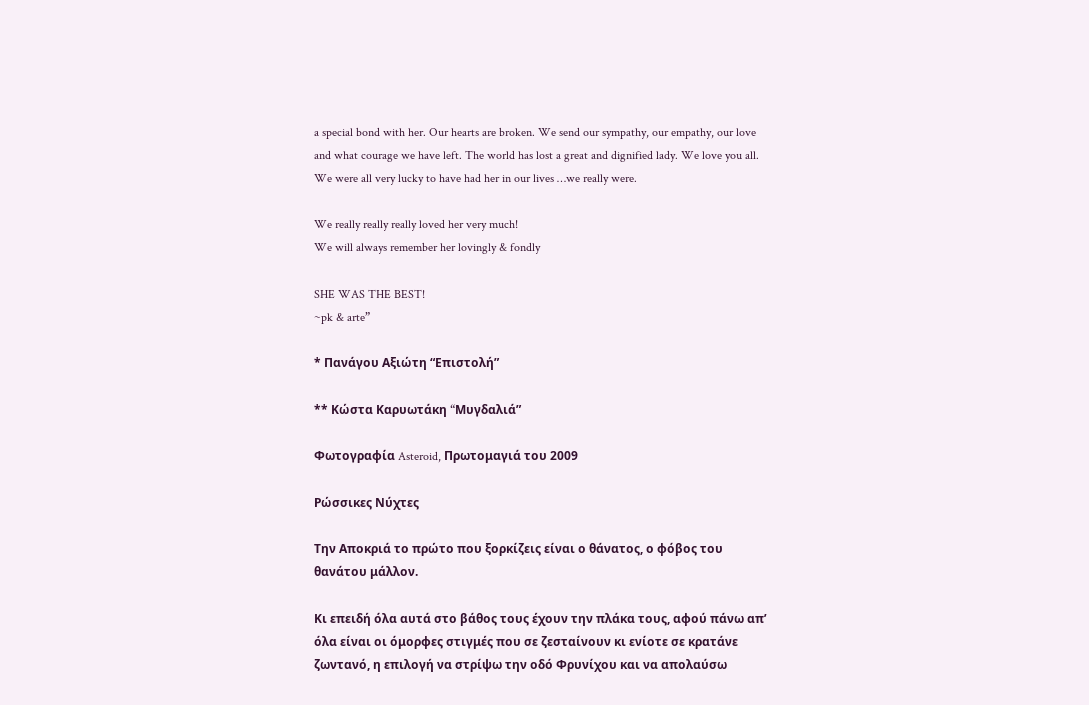a special bond with her. Our hearts are broken. We send our sympathy, our empathy, our love and what courage we have left. The world has lost a great and dignified lady. We love you all. We were all very lucky to have had her in our lives …we really were.

We really really really loved her very much!
We will always remember her lovingly & fondly

SHE WAS THE BEST!
~pk & arte”

* Πανάγου Αξιώτη “Επιστολή”

** Κώστα Καρυωτάκη “Mυγδαλιά”

Φωτογραφία Asteroid, Πρωτομαγιά του 2009

Ρώσσικες Νύχτες

Την Αποκριά το πρώτο που ξορκίζεις είναι ο θάνατος, ο φόβος του θανάτου μάλλον.

Kι επειδή όλα αυτά στο βάθος τους έχουν την πλάκα τους, αφού πάνω απ’ όλα είναι οι όμορφες στιγμές που σε ζεσταίνουν κι ενίοτε σε κρατάνε ζωντανό, η επιλογή να στρίψω την οδό Φρυνίχου και να απολαύσω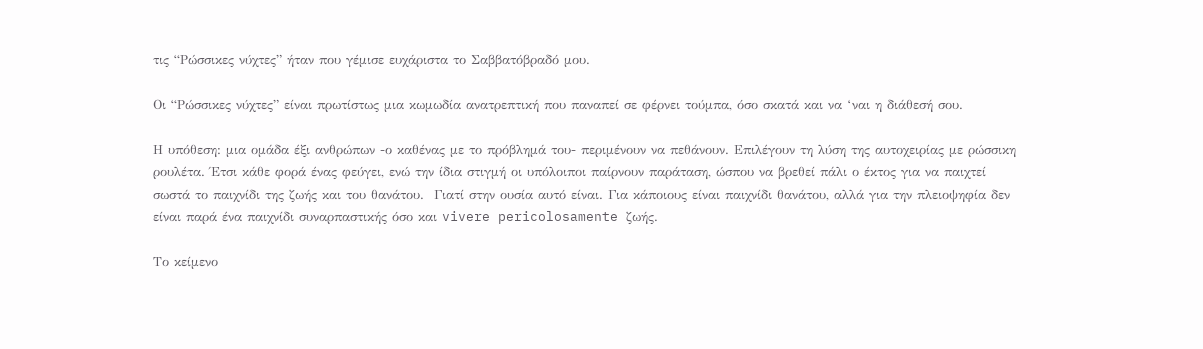τις “Ρώσσικες νύχτες” ήταν που γέμισε ευχάριστα το Σαββατόβραδό μου.

Οι “Ρώσσικες νύχτες” είναι πρωτίστως μια κωμωδία ανατρεπτική που παναπεί σε φέρνει τούμπα, όσο σκατά και να ‘ναι η διάθεσή σου.

Η υπόθεση: μια ομάδα έξι ανθρώπων -ο καθένας με το πρόβλημά του- περιμένουν να πεθάνουν. Επιλέγουν τη λύση της αυτοχειρίας με ρώσσικη ρουλέτα. Έτσι κάθε φορά ένας φεύγει, ενώ την ίδια στιγμή οι υπόλοιποι παίρνουν παράταση, ώσπου να βρεθεί πάλι ο έκτος για να παιχτεί σωστά το παιχνίδι της ζωής και του θανάτου.  Γιατί στην ουσία αυτό είναι. Για κάποιους είναι παιχνίδι θανάτου, αλλά για την πλειοψηφία δεν είναι παρά ένα παιχνίδι συναρπαστικής όσο και vivere pericolosamente ζωής.

Το κείμενο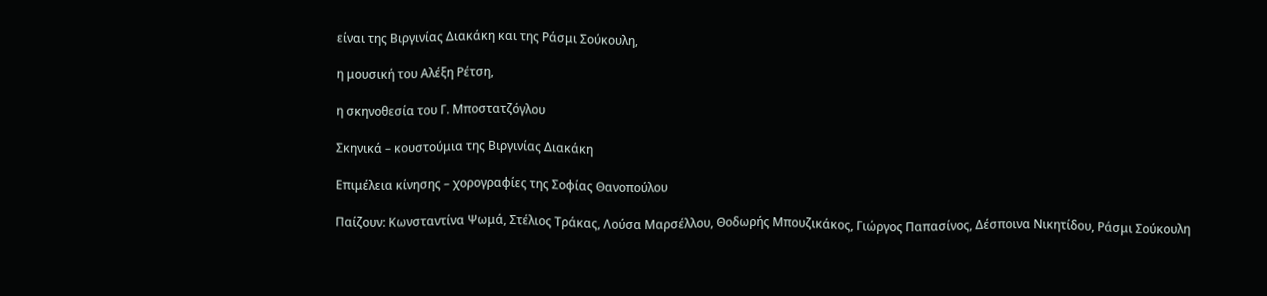είναι της Βιργινίας Διακάκη και της Ράσμι Σούκουλη,

η μουσική του Αλέξη Ρέτση,

η σκηνοθεσία του Γ. Μποστατζόγλου

Σκηνικά – κουστούμια της Βιργινίας Διακάκη

Επιμέλεια κίνησης – χορογραφίες της Σοφίας Θανοπούλου

Παίζουν: Κωνσταντίνα Ψωμά, Στέλιος Τράκας, Λούσα Μαρσέλλου, Θοδωρής Μπουζικάκος, Γιώργος Παπασίνος, Δέσποινα Νικητίδου, Ράσμι Σούκουλη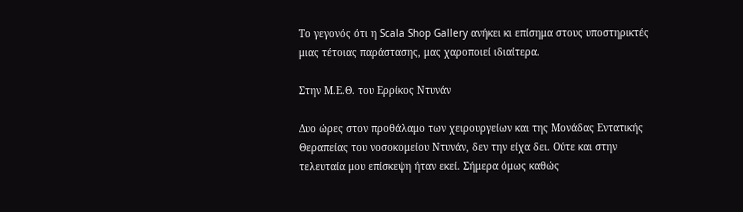Το γεγονός ότι η Scala Shop Gallery ανήκει κι επίσημα στους υποστηρικτές μιας τέτοιας παράστασης, μας χαροποιεί ιδιαίτερα.

Στην Μ.Ε.Θ. του Ερρίκος Ντυνάν

Δυο ώρες στον προθάλαμο των χειρουργείων και της Μονάδας Eντατικής Θεραπείας του νοσοκομείου Ντυνάν, δεν την είχα δει. Ούτε και στην τελευταία μου επίσκεψη ήταν εκεί. Σήμερα όμως καθώς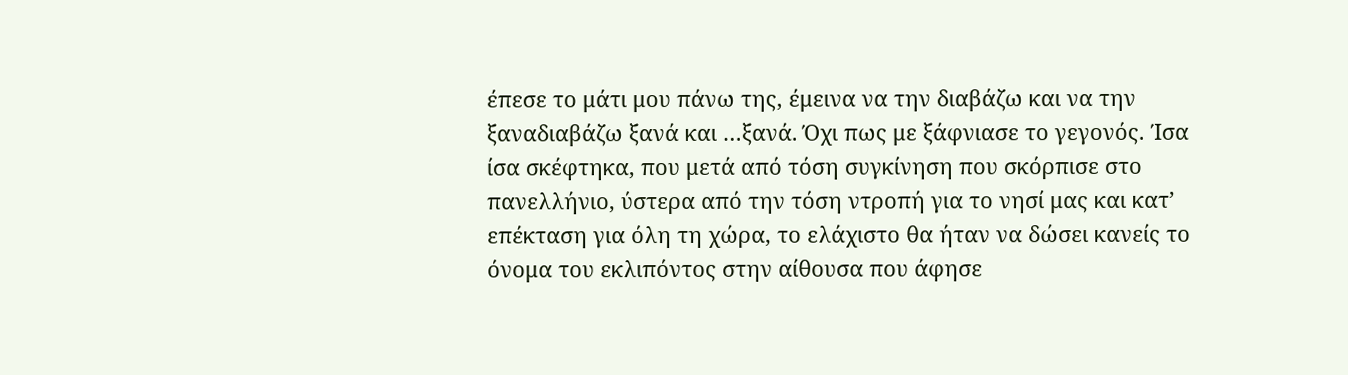έπεσε το μάτι μου πάνω της, έμεινα να την διαβάζω και να την ξαναδιαβάζω ξανά και …ξανά. Όχι πως με ξάφνιασε το γεγονός. Ίσα ίσα σκέφτηκα, που μετά από τόση συγκίνηση που σκόρπισε στο πανελλήνιο, ύστερα από την τόση ντροπή για το νησί μας και κατ’ επέκταση για όλη τη χώρα, το ελάχιστο θα ήταν να δώσει κανείς το όνομα του εκλιπόντος στην αίθουσα που άφησε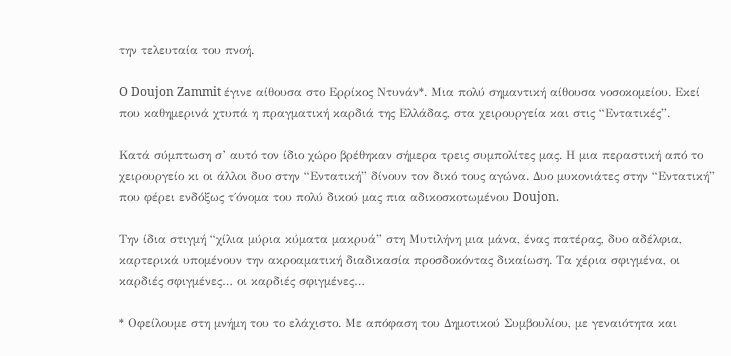την τελευταία του πνοή.

O Doujon Zammit έγινε αίθουσα στο Ερρίκος Ντυνάν*. Μια πολύ σημαντική αίθουσα νοσοκομείου. Εκεί που καθημερινά χτυπά η πραγματική καρδιά της Ελλάδας, στα χειρουργεία και στις “Εντατικές”.

Κατά σύμπτωση σ’ αυτό τον ίδιο χώρο βρέθηκαν σήμερα τρεις συμπολίτες μας. Η μια περαστική από το χειρουργείο κι οι άλλοι δυο στην “Εντατική” δίνουν τον δικό τους αγώνα. Δυο μυκονιάτες στην “Εντατική” που φέρει ενδόξως τ΄όνομα του πολύ δικού μας πια αδικοσκοτωμένου Doujon.

Την ίδια στιγμή “χίλια μύρια κύματα μακρυά” στη Μυτιλήνη μια μάνα, ένας πατέρας, δυο αδέλφια, καρτερικά υπομένουν την ακροαματική διαδικασία προσδοκόντας δικαίωση. Τα χέρια σφιγμένα, οι καρδιές σφιγμένες… οι καρδιές σφιγμένες…

* Οφείλουμε στη μνήμη του το ελάχιστο. Με απόφαση του Δημοτικού Συμβουλίου, με γεναιότητα και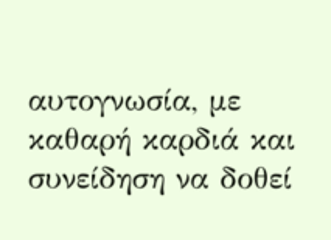αυτογνωσία, με καθαρή καρδιά και συνείδηση να δοθεί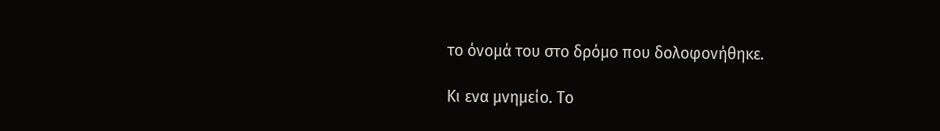το όνομά του στο δρόμο που δολοφονήθηκε.

Κι ενα μνημείο. Το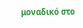μοναδικό στο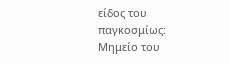είδος του παγκοσμίως: Μημείο του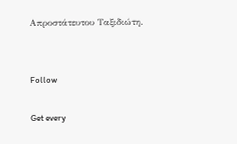Απροστάτευτου Ταξιδιώτη.


Follow

Get every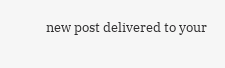new post delivered to your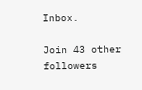Inbox.

Join 43 other followers